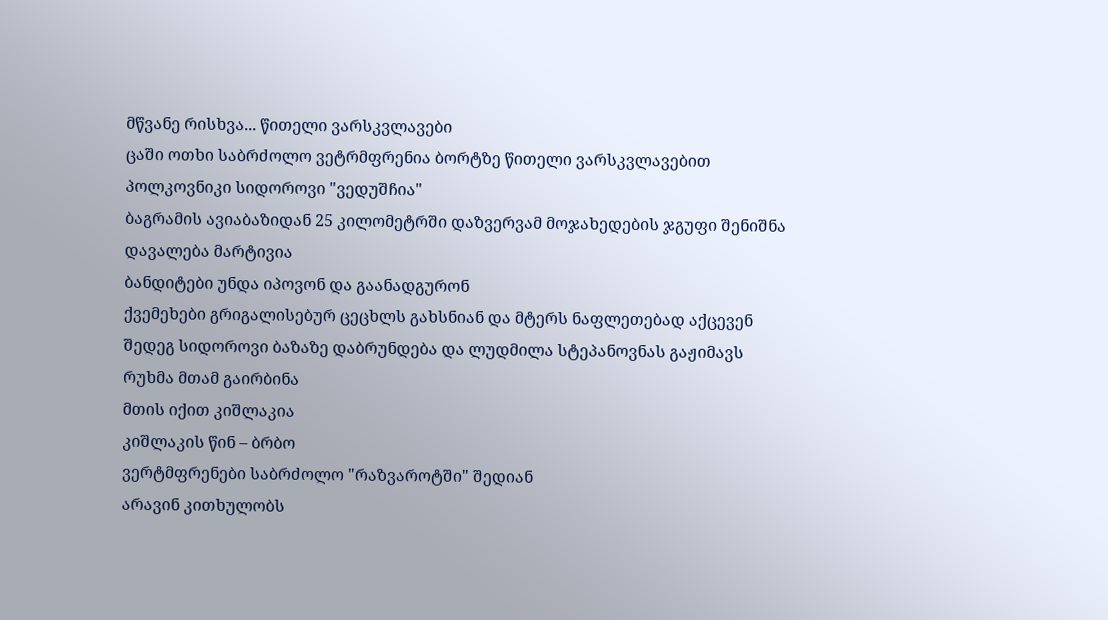მწვანე რისხვა... წითელი ვარსკვლავები
ცაში ოთხი საბრძოლო ვეტრმფრენია ბორტზე წითელი ვარსკვლავებით
პოლკოვნიკი სიდოროვი "ვედუშჩია"
ბაგრამის ავიაბაზიდან 25 კილომეტრში დაზვერვამ მოჯახედების ჯგუფი შენიშნა
დავალება მარტივია
ბანდიტები უნდა იპოვონ და გაანადგურონ
ქვემეხები გრიგალისებურ ცეცხლს გახსნიან და მტერს ნაფლეთებად აქცევენ
შედეგ სიდოროვი ბაზაზე დაბრუნდება და ლუდმილა სტეპანოვნას გაჟიმავს
რუხმა მთამ გაირბინა
მთის იქით კიშლაკია
კიშლაკის წინ – ბრბო
ვერტმფრენები საბრძოლო "რაზვაროტში" შედიან
არავინ კითხულობს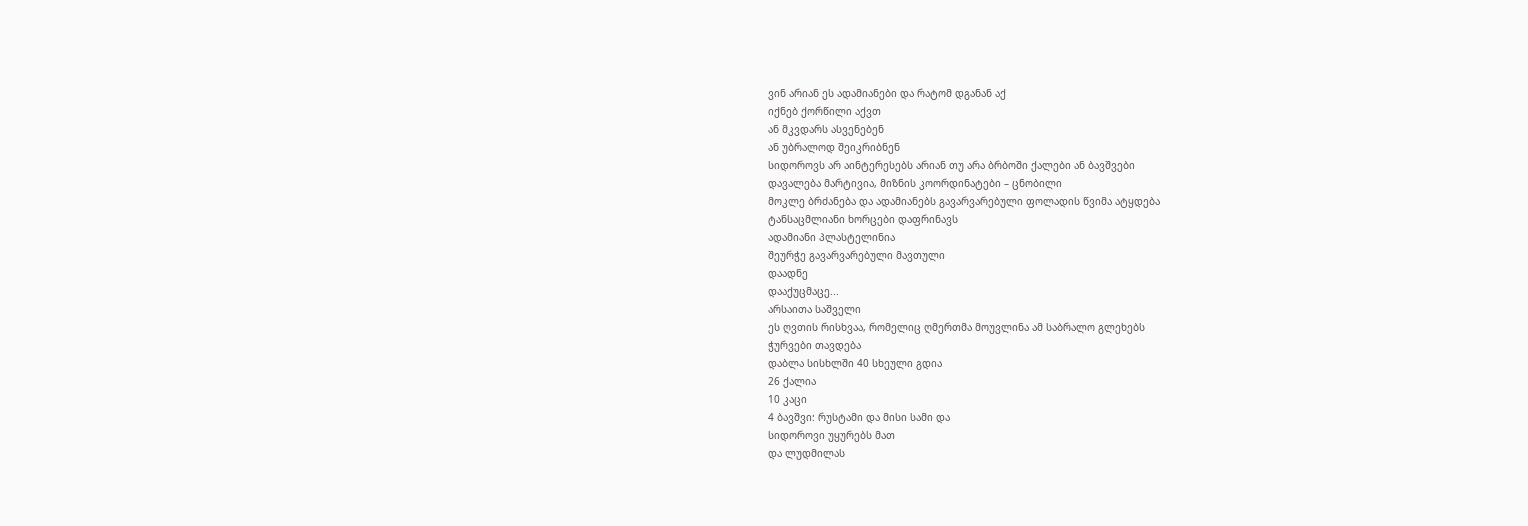ვინ არიან ეს ადამიანები და რატომ დგანან აქ
იქნებ ქორწილი აქვთ
ან მკვდარს ასვენებენ
ან უბრალოდ შეიკრიბნენ
სიდოროვს არ აინტერესებს არიან თუ არა ბრბოში ქალები ან ბავშვები
დავალება მარტივია, მიზნის კოორდინატები – ცნობილი
მოკლე ბრძანება და ადამიანებს გავარვარებული ფოლადის წვიმა ატყდება
ტანსაცმლიანი ხორცები დაფრინავს
ადამიანი პლასტელინია
შეურჭე გავარვარებული მავთული
დაადნე
დააქუცმაცე...
არსაითა საშველი
ეს ღვთის რისხვაა, რომელიც ღმერთმა მოუვლინა ამ საბრალო გლეხებს
ჭურვები თავდება
დაბლა სისხლში 40 სხეული გდია
26 ქალია
10 კაცი
4 ბავშვი: რუსტამი და მისი სამი და
სიდოროვი უყურებს მათ
და ლუდმილას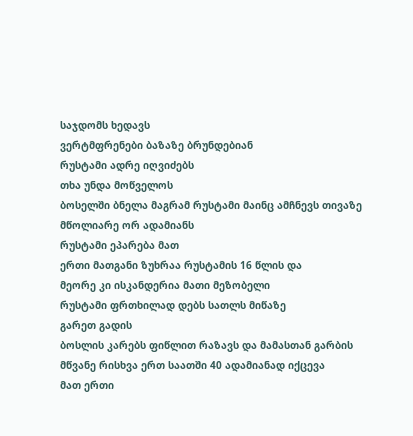საჯდომს ხედავს
ვერტმფრენები ბაზაზე ბრუნდებიან
რუსტამი ადრე იღვიძებს
თხა უნდა მოწველოს
ბოსელში ბნელა მაგრამ რუსტამი მაინც ამჩნევს თივაზე მწოლიარე ორ ადამიანს
რუსტამი ეპარება მათ
ერთი მათგანი ზუხრაა რუსტამის 16 წლის და
მეორე კი ისკანდერია მათი მეზობელი
რუსტამი ფრთხილად დებს სათლს მიწაზე
გარეთ გადის
ბოსლის კარებს ფიწლით რაზავს და მამასთან გარბის
მწვანე რისხვა ერთ საათში 40 ადამიანად იქცევა
მათ ერთი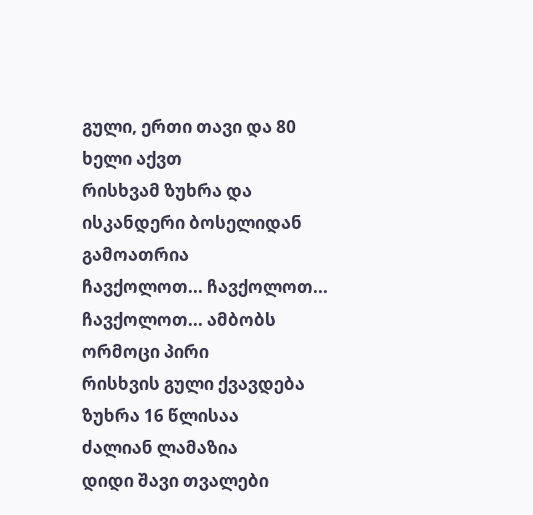გული, ერთი თავი და 80 ხელი აქვთ
რისხვამ ზუხრა და ისკანდერი ბოსელიდან გამოათრია
ჩავქოლოთ... ჩავქოლოთ... ჩავქოლოთ... ამბობს ორმოცი პირი
რისხვის გული ქვავდება
ზუხრა 16 წლისაა
ძალიან ლამაზია
დიდი შავი თვალები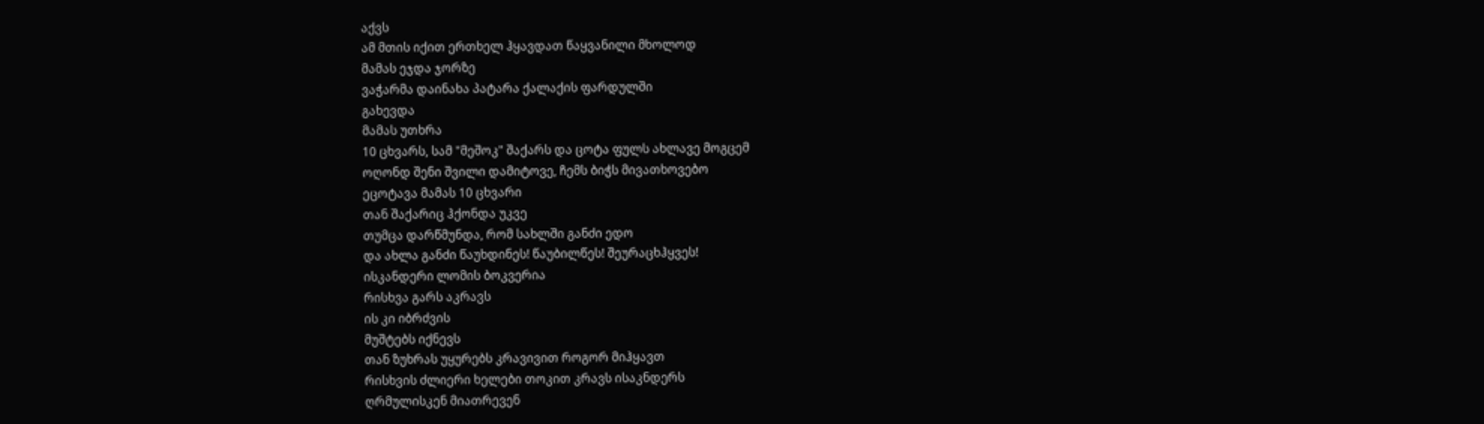აქვს
ამ მთის იქით ერთხელ ჰყავდათ წაყვანილი მხოლოდ
მამას ეჯდა ჯორზე
ვაჭარმა დაინახა პატარა ქალაქის ფარდულში
გახევდა
მამას უთხრა
10 ცხვარს, სამ "მეშოკ" შაქარს და ცოტა ფულს ახლავე მოგცემ
ოღონდ შენი შვილი დამიტოვე, ჩემს ბიჭს მივათხოვებო
ეცოტავა მამას 10 ცხვარი
თან შაქარიც ჰქონდა უკვე
თუმცა დარწმუნდა, რომ სახლში განძი ედო
და ახლა განძი წაუხდინეს! წაუბილწეს! შეურაცხჰყვეს!
ისკანდერი ლომის ბოკვერია
რისხვა გარს აკრავს
ის კი იბრძვის
მუშტებს იქნევს
თან ზუხრას უყურებს კრავივით როგორ მიჰყავთ
რისხვის ძლიერი ხელები თოკით კრავს ისაკნდერს
ღრმულისკენ მიათრევენ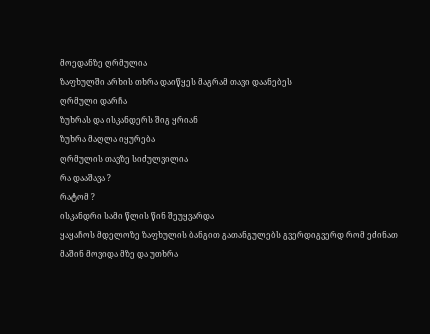მოედანზე ღრმულია
ზაფხულში არხის თხრა დაიწყეს მაგრამ თავი დაანებეს
ღრმული დარჩა
ზუხრას და ისკანდერს შიგ ყრიან
ზუხრა მაღლა იყურება
ღრმულის თავზე სიძულვილია
რა დააშავა ?
რატომ ?
ისკანდრი სამი წლის წინ შეუყვარდა
ყაყაჩოს მდელოზე ზაფხულის ბანგით გათანგულებს გვერდიგვერდ რომ ეძინათ
მაშინ მოვიდა მზე და უთხრა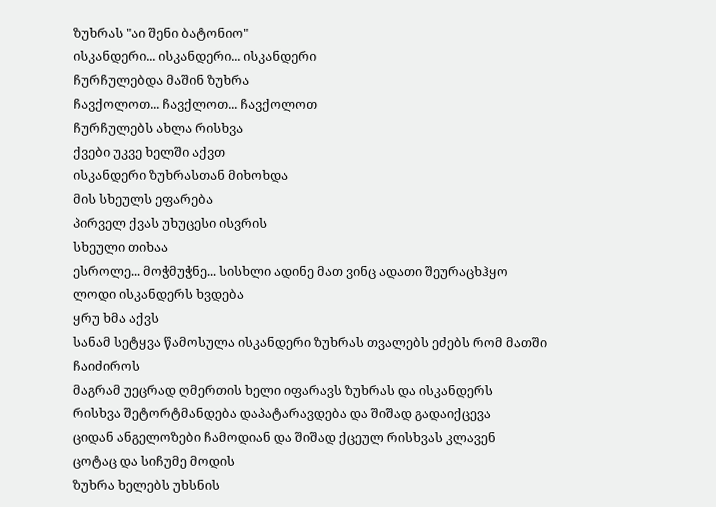ზუხრას "აი შენი ბატონიო"
ისკანდერი... ისკანდერი... ისკანდერი
ჩურჩულებდა მაშინ ზუხრა
ჩავქოლოთ... ჩავქლოთ... ჩავქოლოთ
ჩურჩულებს ახლა რისხვა
ქვები უკვე ხელში აქვთ
ისკანდერი ზუხრასთან მიხოხდა
მის სხეულს ეფარება
პირველ ქვას უხუცესი ისვრის
სხეული თიხაა
ესროლე... მოჭმუჭნე... სისხლი ადინე მათ ვინც ადათი შეურაცხჰყო
ლოდი ისკანდერს ხვდება
ყრუ ხმა აქვს
სანამ სეტყვა წამოსულა ისკანდერი ზუხრას თვალებს ეძებს რომ მათში ჩაიძიროს
მაგრამ უეცრად ღმერთის ხელი იფარავს ზუხრას და ისკანდერს
რისხვა შეტორტმანდება დაპატარავდება და შიშად გადაიქცევა
ციდან ანგელოზები ჩამოდიან და შიშად ქცეულ რისხვას კლავენ
ცოტაც და სიჩუმე მოდის
ზუხრა ხელებს უხსნის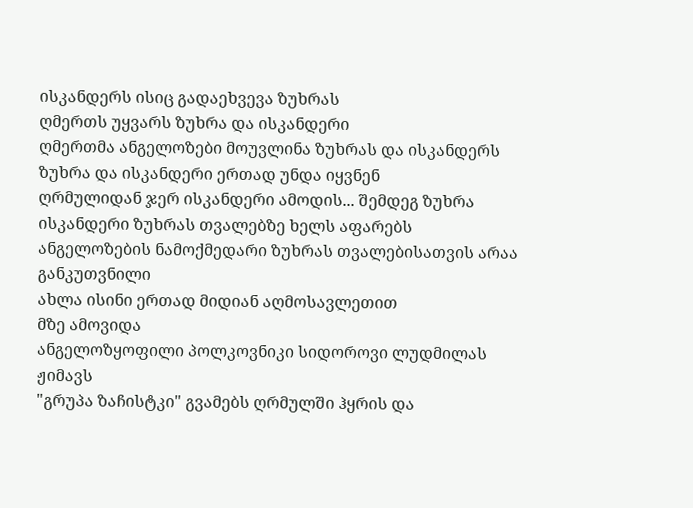ისკანდერს ისიც გადაეხვევა ზუხრას
ღმერთს უყვარს ზუხრა და ისკანდერი
ღმერთმა ანგელოზები მოუვლინა ზუხრას და ისკანდერს
ზუხრა და ისკანდერი ერთად უნდა იყვნენ
ღრმულიდან ჯერ ისკანდერი ამოდის... შემდეგ ზუხრა
ისკანდერი ზუხრას თვალებზე ხელს აფარებს
ანგელოზების ნამოქმედარი ზუხრას თვალებისათვის არაა განკუთვნილი
ახლა ისინი ერთად მიდიან აღმოსავლეთით
მზე ამოვიდა
ანგელოზყოფილი პოლკოვნიკი სიდოროვი ლუდმილას ჟიმავს
"გრუპა ზაჩისტკი" გვამებს ღრმულში ჰყრის და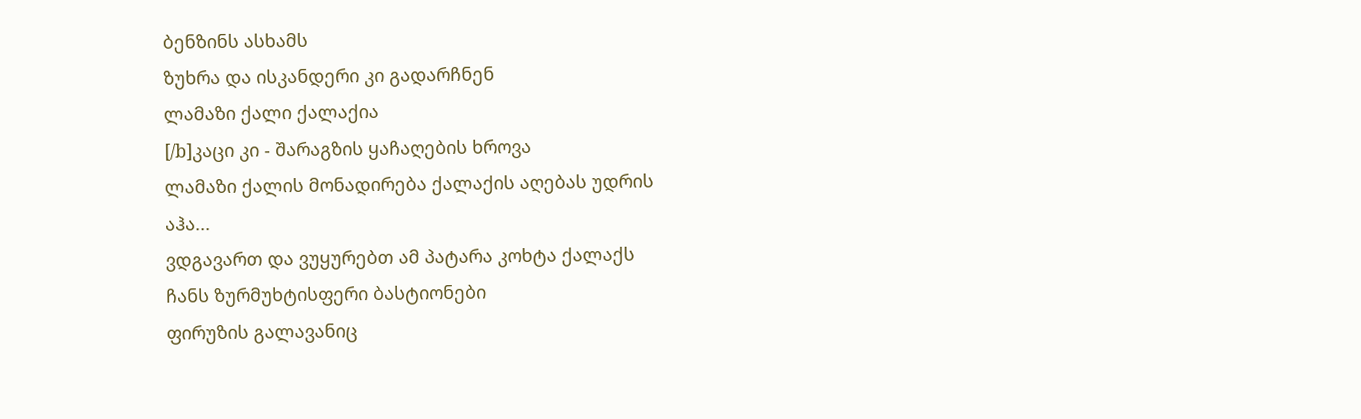ბენზინს ასხამს
ზუხრა და ისკანდერი კი გადარჩნენ
ლამაზი ქალი ქალაქია
[/b]კაცი კი - შარაგზის ყაჩაღების ხროვა
ლამაზი ქალის მონადირება ქალაქის აღებას უდრის
აჰა...
ვდგავართ და ვუყურებთ ამ პატარა კოხტა ქალაქს
ჩანს ზურმუხტისფერი ბასტიონები
ფირუზის გალავანიც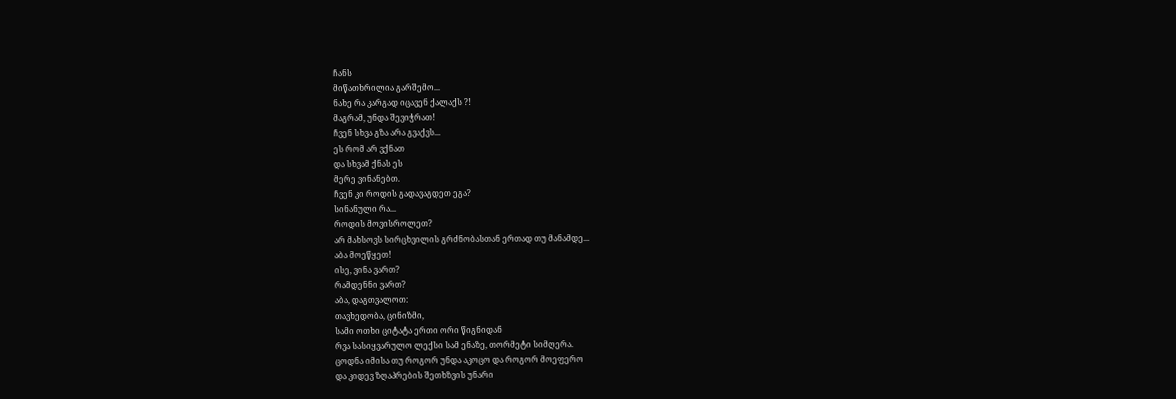ჩანს
მიწათხრილია გარშემო...
ნახე რა კარგად იცავენ ქალაქს ?!
მაგრამ, უნდა შევიჭრათ!
ჩვენ სხვა გზა არა გვაქვს...
ეს რომ არ ვქნათ
და სხვამ ქნას ეს
მერე ვინანებთ.
ჩვენ კი როდის გადავაგდეთ ეგა?
სინანული რა...
როდის მოვისროლეთ?
არ მახსოვს სირცხვილის გრძნობასთან ერთად თუ მანამდე...
აბა მოეწყეთ!
ისე, ვინა ვართ?
რამდენნი ვართ?
აბა, დაგთვალოთ:
თავხედობა, ცინიზმი,
სამი ოთხი ციტატა ერთი ორი წიგნიდან
რვა სასიყვარულო ლექსი სამ ენაზე, თორმეტი სიმღერა.
ცოდნა იმისა თუ როგორ უნდა აკოცო და როგორ მოეფერო
და კიდევ ზღაპრების შეთხზვის უნარი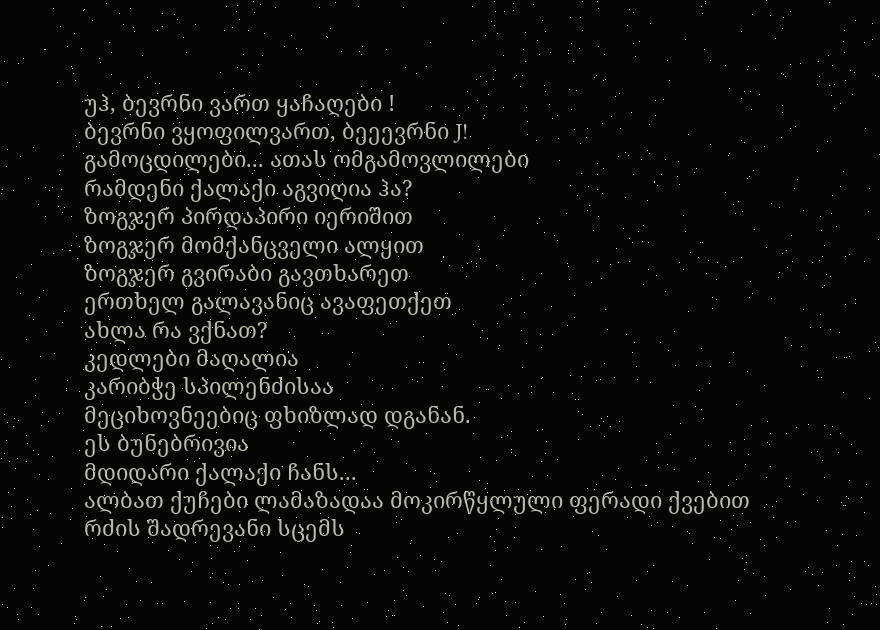უჰ, ბევრნი ვართ ყაჩაღები !
ბევრნი ვყოფილვართ, ბეეევრნი J!
გამოცდილები... ათას ომგამოვლილები
რამდენი ქალაქი აგვიღია ჰა?
ზოგჯერ პირდაპირი იერიშით
ზოგჯერ მომქანცველი ალყით
ზოგჯერ გვირაბი გავთხარეთ
ერთხელ გალავანიც ავაფეთქეთ
ახლა რა ვქნათ?
კედლები მაღალია
კარიბჭე სპილენძისაა
მეციხოვნეებიც ფხიზლად დგანან.
ეს ბუნებრივია
მდიდარი ქალაქი ჩანს...
ალბათ ქუჩები ლამაზადაა მოკირწყლული ფერადი ქვებით
რძის შადრევანი სცემს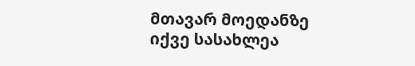მთავარ მოედანზე
იქვე სასახლეა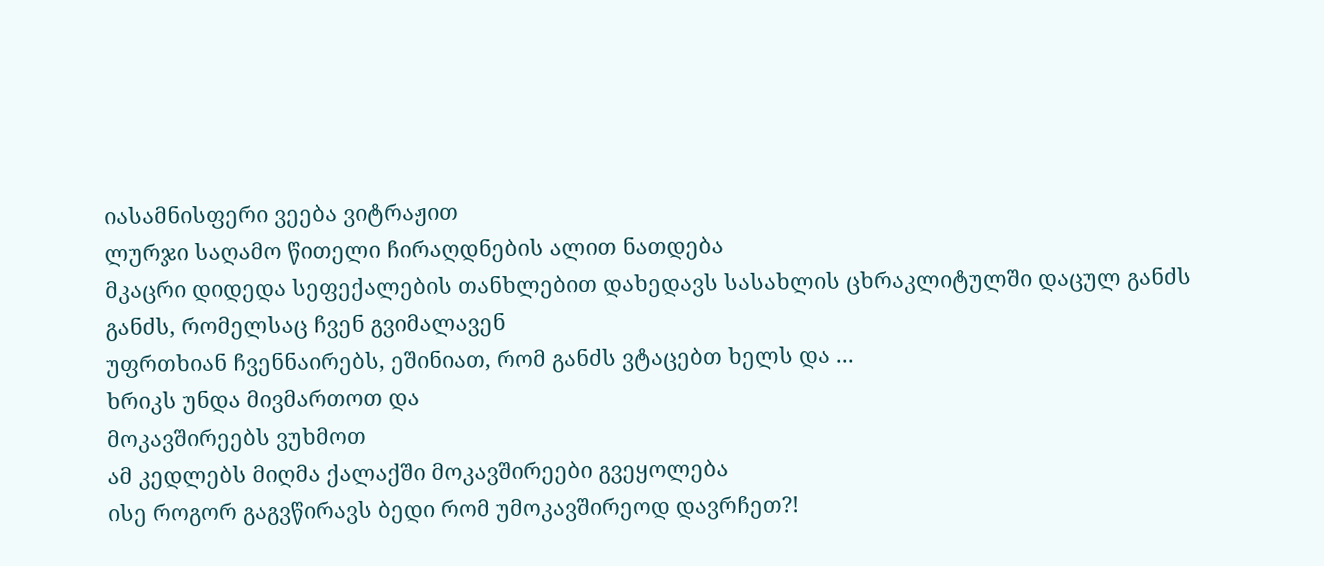იასამნისფერი ვეება ვიტრაჟით
ლურჯი საღამო წითელი ჩირაღდნების ალით ნათდება
მკაცრი დიდედა სეფექალების თანხლებით დახედავს სასახლის ცხრაკლიტულში დაცულ განძს
განძს, რომელსაც ჩვენ გვიმალავენ
უფრთხიან ჩვენნაირებს, ეშინიათ, რომ განძს ვტაცებთ ხელს და ...
ხრიკს უნდა მივმართოთ და
მოკავშირეებს ვუხმოთ
ამ კედლებს მიღმა ქალაქში მოკავშირეები გვეყოლება
ისე როგორ გაგვწირავს ბედი რომ უმოკავშირეოდ დავრჩეთ?!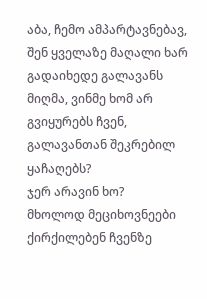აბა, ჩემო ამპარტავნებავ, შენ ყველაზე მაღალი ხარ
გადაიხედე გალავანს მიღმა, ვინმე ხომ არ გვიყურებს ჩვენ, გალავანთან შეკრებილ ყაჩაღებს?
ჯერ არავინ ხო?
მხოლოდ მეციხოვნეები ქირქილებენ ჩვენზე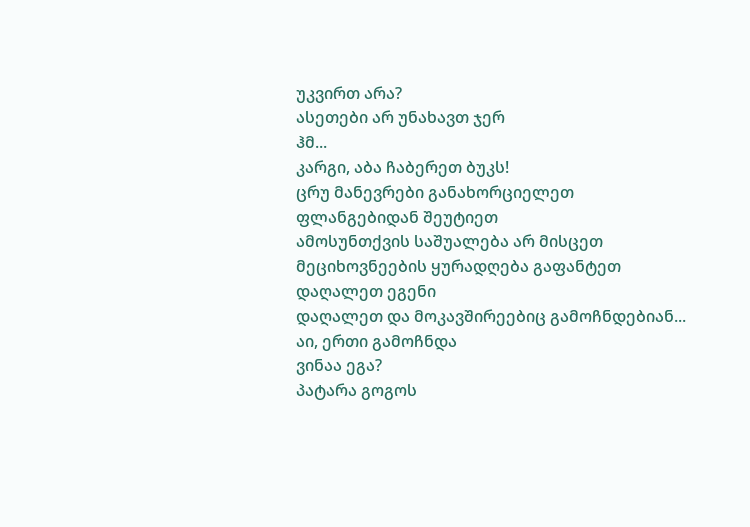უკვირთ არა?
ასეთები არ უნახავთ ჯერ
ჰმ...
კარგი, აბა ჩაბერეთ ბუკს!
ცრუ მანევრები განახორციელეთ
ფლანგებიდან შეუტიეთ
ამოსუნთქვის საშუალება არ მისცეთ
მეციხოვნეების ყურადღება გაფანტეთ
დაღალეთ ეგენი
დაღალეთ და მოკავშირეებიც გამოჩნდებიან...
აი, ერთი გამოჩნდა
ვინაა ეგა?
პატარა გოგოს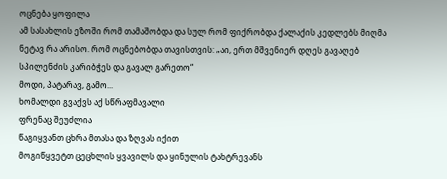ოცნება ყოფილა
ამ სასახლის ეზოში რომ თამაშობდა და სულ რომ ფიქრობდა ქალაქის კედლებს მიღმა ნეტავ რა არისო. რომ ოცნებობდა თავისთვის: „აი, ერთ მშვენიერ დღეს გავაღებ სპილენძის კარიბჭეს და გავალ გარეთო“
მოდი, პატარავ, გამო...
ხომალდი გვაქვს აქ სწრაფმავალი
ფრენაც შეუძლია
წაგიყვანთ ცხრა მთასა და ზღვას იქით
მოგიწყვეტთ ცეცხლის ყვავილს და ყინულის ტახტრევანს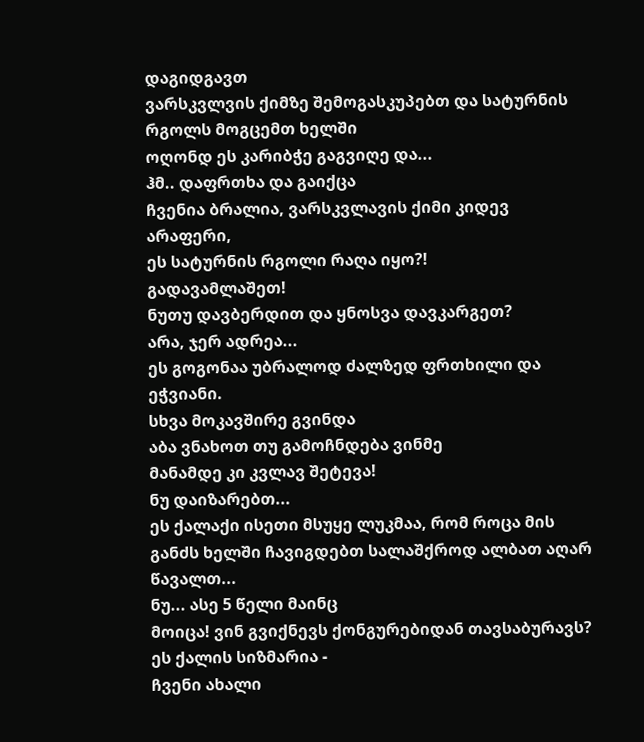დაგიდგავთ
ვარსკვლვის ქიმზე შემოგასკუპებთ და სატურნის რგოლს მოგცემთ ხელში
ოღონდ ეს კარიბჭე გაგვიღე და...
ჰმ.. დაფრთხა და გაიქცა
ჩვენია ბრალია, ვარსკვლავის ქიმი კიდევ არაფერი,
ეს სატურნის რგოლი რაღა იყო?!
გადავამლაშეთ!
ნუთუ დავბერდით და ყნოსვა დავკარგეთ?
არა, ჯერ ადრეა...
ეს გოგონაა უბრალოდ ძალზედ ფრთხილი და ეჭვიანი.
სხვა მოკავშირე გვინდა
აბა ვნახოთ თუ გამოჩნდება ვინმე
მანამდე კი კვლავ შეტევა!
ნუ დაიზარებთ...
ეს ქალაქი ისეთი მსუყე ლუკმაა, რომ როცა მის განძს ხელში ჩავიგდებთ სალაშქროდ ალბათ აღარ წავალთ...
ნუ... ასე 5 წელი მაინც
მოიცა! ვინ გვიქნევს ქონგურებიდან თავსაბურავს?
ეს ქალის სიზმარია -
ჩვენი ახალი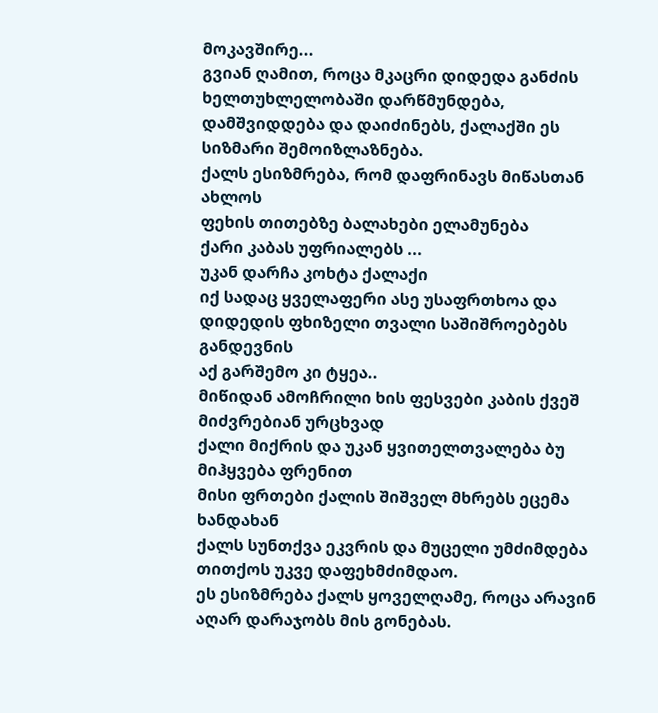მოკავშირე...
გვიან ღამით, როცა მკაცრი დიდედა განძის ხელთუხლელობაში დარწმუნდება, დამშვიდდება და დაიძინებს, ქალაქში ეს სიზმარი შემოიზლაზნება.
ქალს ესიზმრება, რომ დაფრინავს მიწასთან ახლოს
ფეხის თითებზე ბალახები ელამუნება
ქარი კაბას უფრიალებს ...
უკან დარჩა კოხტა ქალაქი
იქ სადაც ყველაფერი ასე უსაფრთხოა და დიდედის ფხიზელი თვალი საშიშროებებს განდევნის
აქ გარშემო კი ტყეა..
მიწიდან ამოჩრილი ხის ფესვები კაბის ქვეშ მიძვრებიან ურცხვად
ქალი მიქრის და უკან ყვითელთვალება ბუ მიჰყვება ფრენით
მისი ფრთები ქალის შიშველ მხრებს ეცემა ხანდახან
ქალს სუნთქვა ეკვრის და მუცელი უმძიმდება
თითქოს უკვე დაფეხმძიმდაო.
ეს ესიზმრება ქალს ყოველღამე, როცა არავინ აღარ დარაჯობს მის გონებას.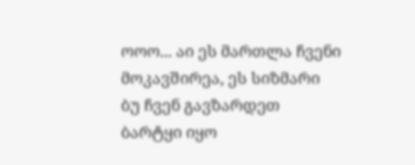ოოო... აი ეს მართლა ჩვენი მოკავშირეა, ეს სიზმარი
ბუ ჩვენ გავზარდეთ
ბარტყი იყო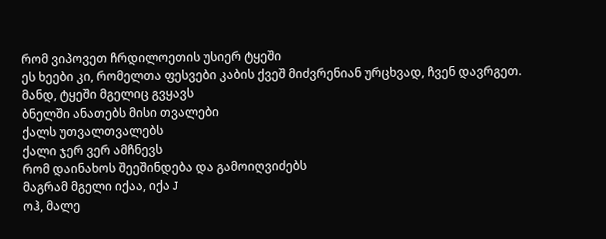რომ ვიპოვეთ ჩრდილოეთის უსიერ ტყეში
ეს ხეები კი, რომელთა ფესვები კაბის ქვეშ მიძვრენიან ურცხვად, ჩვენ დავრგეთ.
მანდ, ტყეში მგელიც გვყავს
ბნელში ანათებს მისი თვალები
ქალს უთვალთვალებს
ქალი ჯერ ვერ ამჩნევს
რომ დაინახოს შეეშინდება და გამოიღვიძებს
მაგრამ მგელი იქაა, იქა J
ოჰ, მალე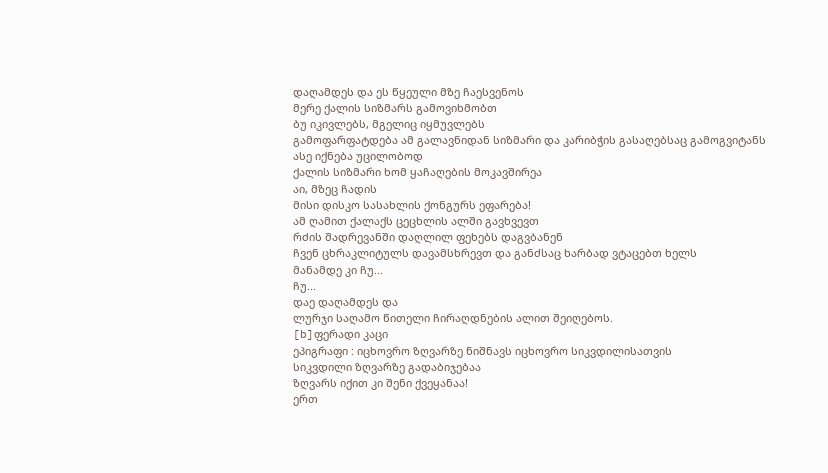დაღამდეს და ეს წყეული მზე ჩაესვენოს
მერე ქალის სიზმარს გამოვიხმობთ
ბუ იკივლებს, მგელიც იყმუვლებს
გამოფარფატდება ამ გალავნიდან სიზმარი და კარიბჭის გასაღებსაც გამოგვიტანს
ასე იქნება უცილობოდ
ქალის სიზმარი ხომ ყაჩაღების მოკავშირეა
აი, მზეც ჩადის
მისი დისკო სასახლის ქონგურს ეფარება!
ამ ღამით ქალაქს ცეცხლის ალში გავხვევთ
რძის შადრევანში დაღლილ ფეხებს დაგვბანენ
ჩვენ ცხრაკლიტულს დავამსხრევთ და განძსაც ხარბად ვტაცებთ ხელს
მანამდე კი ჩუ...
ჩუ...
დაე დაღამდეს და
ლურჯი საღამო წითელი ჩირაღდნების ალით შეიღებოს.
[b]ფერადი კაცი
ეპიგრაფი : იცხოვრო ზღვარზე ნიშნავს იცხოვრო სიკვდილისათვის
სიკვდილი ზღვარზე გადაბიჯებაა
ზღვარს იქით კი შენი ქვეყანაა!
ერთ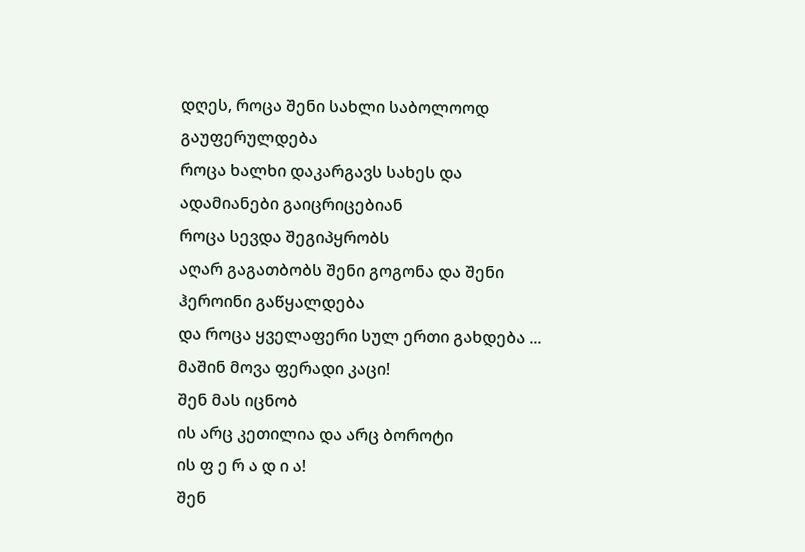დღეს, როცა შენი სახლი საბოლოოდ გაუფერულდება
როცა ხალხი დაკარგავს სახეს და
ადამიანები გაიცრიცებიან
როცა სევდა შეგიპყრობს
აღარ გაგათბობს შენი გოგონა და შენი
ჰეროინი გაწყალდება
და როცა ყველაფერი სულ ერთი გახდება ...
მაშინ მოვა ფერადი კაცი!
შენ მას იცნობ
ის არც კეთილია და არც ბოროტი
ის ფ ე რ ა დ ი ა!
შენ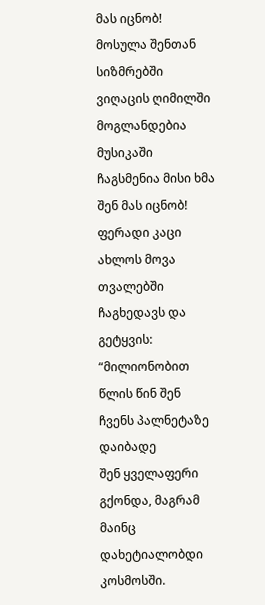მას იცნობ!
მოსულა შენთან სიზმრებში
ვიღაცის ღიმილში მოგლანდებია
მუსიკაში ჩაგსმენია მისი ხმა
შენ მას იცნობ!
ფერადი კაცი ახლოს მოვა
თვალებში ჩაგხედავს და გეტყვის:
“მილიონობით წლის წინ შენ ჩვენს პალნეტაზე დაიბადე
შენ ყველაფერი გქონდა, მაგრამ მაინც
დახეტიალობდი კოსმოსში.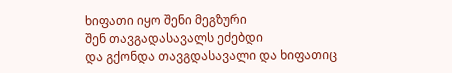ხიფათი იყო შენი მეგზური
შენ თავგადასავალს ეძებდი
და გქონდა თავგდასავალი და ხიფათიც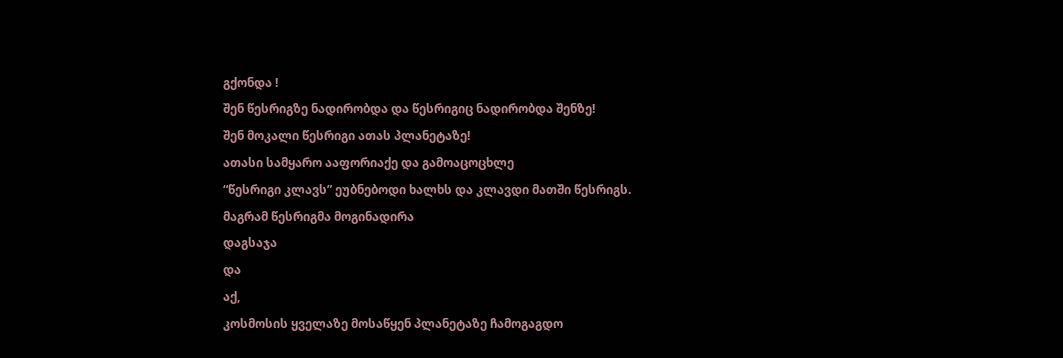გქონდა !
შენ წესრიგზე ნადირობდა და წესრიგიც ნადირობდა შენზე!
შენ მოკალი წესრიგი ათას პლანეტაზე!
ათასი სამყარო ააფორიაქე და გამოაცოცხლე
“წესრიგი კლავს” ეუბნებოდი ხალხს და კლავდი მათში წესრიგს.
მაგრამ წესრიგმა მოგინადირა
დაგსაჯა
და
აქ,
კოსმოსის ყველაზე მოსაწყენ პლანეტაზე ჩამოგაგდო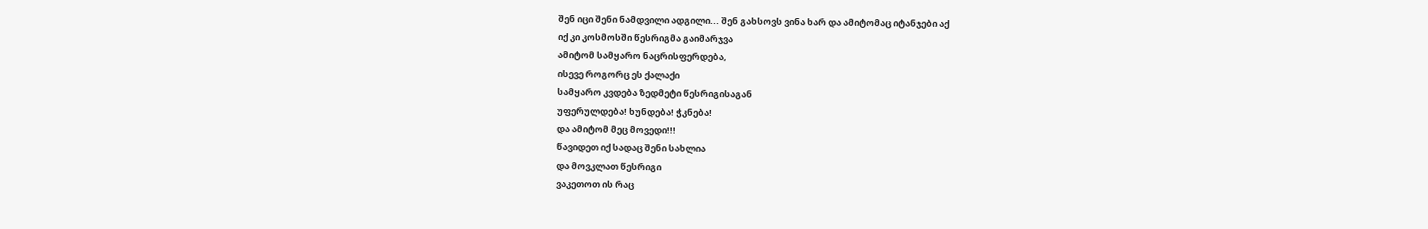შენ იცი შენი ნამდვილი ადგილი... შენ გახსოვს ვინა ხარ და ამიტომაც იტანჯები აქ
იქ კი კოსმოსში წესრიგმა გაიმარჯვა
ამიტომ სამყარო ნაცრისფერდება,
ისევე როგორც ეს ქალაქი
სამყარო კვდება ზედმეტი წესრიგისაგან
უფერულდება! ხუნდება! ჭკნება!
და ამიტომ მეც მოვედი!!!
წავიდეთ იქ სადაც შენი სახლია
და მოვკლათ წესრიგი
ვაკეთოთ ის რაც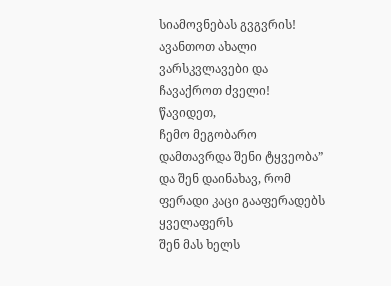სიამოვნებას გვგვრის!
ავანთოთ ახალი ვარსკვლავები და
ჩავაქროთ ძველი!
წავიდეთ,
ჩემო მეგობარო
დამთავრდა შენი ტყვეობა”
და შენ დაინახავ, რომ ფერადი კაცი გააფერადებს ყველაფერს
შენ მას ხელს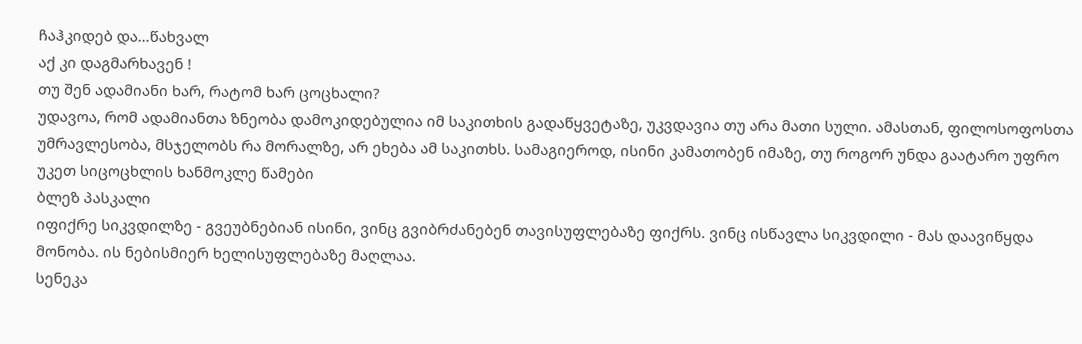ჩაჰკიდებ და…წახვალ
აქ კი დაგმარხავენ !
თუ შენ ადამიანი ხარ, რატომ ხარ ცოცხალი?
უდავოა, რომ ადამიანთა ზნეობა დამოკიდებულია იმ საკითხის გადაწყვეტაზე, უკვდავია თუ არა მათი სული. ამასთან, ფილოსოფოსთა უმრავლესობა, მსჯელობს რა მორალზე, არ ეხება ამ საკითხს. სამაგიეროდ, ისინი კამათობენ იმაზე, თუ როგორ უნდა გაატარო უფრო უკეთ სიცოცხლის ხანმოკლე წამები
ბლეზ პასკალი
იფიქრე სიკვდილზე - გვეუბნებიან ისინი, ვინც გვიბრძანებენ თავისუფლებაზე ფიქრს. ვინც ისწავლა სიკვდილი - მას დაავიწყდა მონობა. ის ნებისმიერ ხელისუფლებაზე მაღლაა.
სენეკა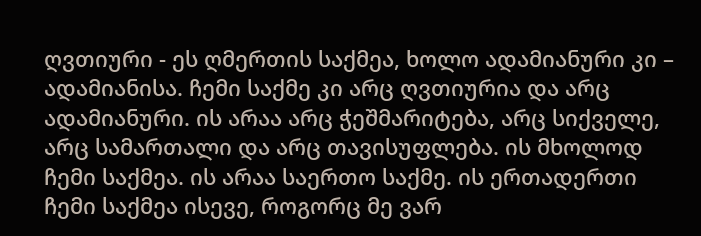ღვთიური - ეს ღმერთის საქმეა, ხოლო ადამიანური კი – ადამიანისა. ჩემი საქმე კი არც ღვთიურია და არც ადამიანური. ის არაა არც ჭეშმარიტება, არც სიქველე, არც სამართალი და არც თავისუფლება. ის მხოლოდ ჩემი საქმეა. ის არაა საერთო საქმე. ის ერთადერთი ჩემი საქმეა ისევე, როგორც მე ვარ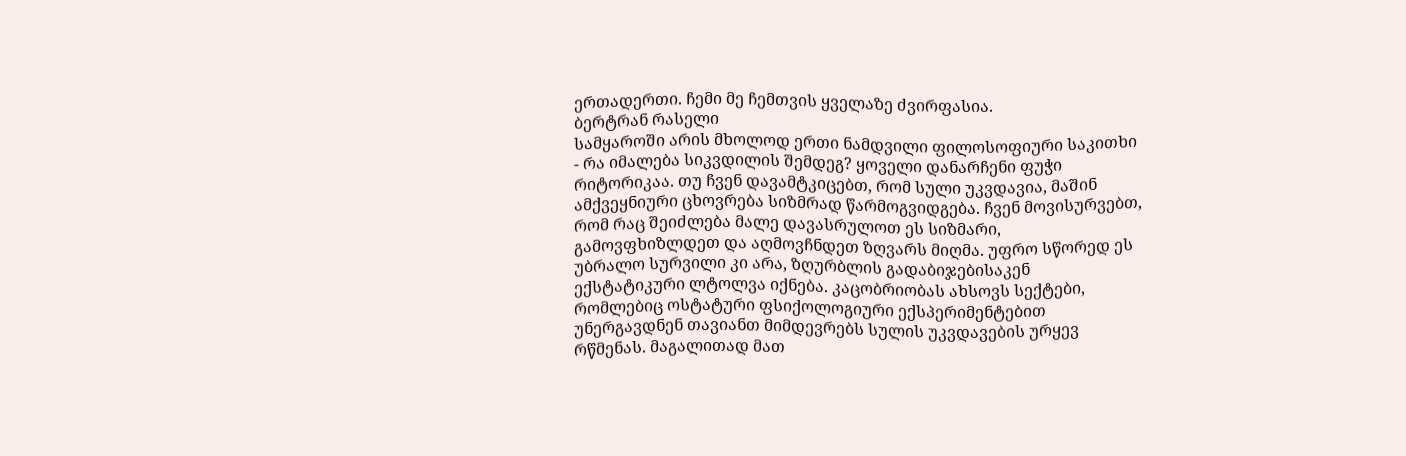ერთადერთი. ჩემი მე ჩემთვის ყველაზე ძვირფასია.
ბერტრან რასელი
სამყაროში არის მხოლოდ ერთი ნამდვილი ფილოსოფიური საკითხი - რა იმალება სიკვდილის შემდეგ? ყოველი დანარჩენი ფუჭი რიტორიკაა. თუ ჩვენ დავამტკიცებთ, რომ სული უკვდავია, მაშინ ამქვეყნიური ცხოვრება სიზმრად წარმოგვიდგება. ჩვენ მოვისურვებთ, რომ რაც შეიძლება მალე დავასრულოთ ეს სიზმარი, გამოვფხიზლდეთ და აღმოვჩნდეთ ზღვარს მიღმა. უფრო სწორედ ეს უბრალო სურვილი კი არა, ზღურბლის გადაბიჯებისაკენ ექსტატიკური ლტოლვა იქნება. კაცობრიობას ახსოვს სექტები, რომლებიც ოსტატური ფსიქოლოგიური ექსპერიმენტებით უნერგავდნენ თავიანთ მიმდევრებს სულის უკვდავების ურყევ რწმენას. მაგალითად მათ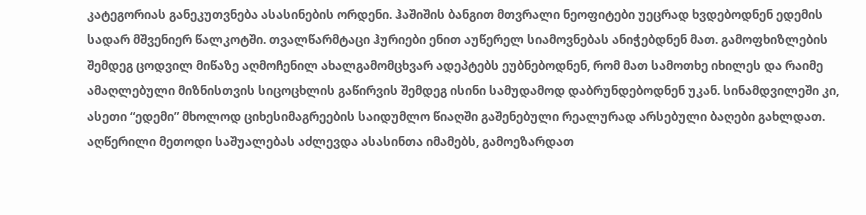კატეგორიას განეკუთვნება ასასინების ორდენი. ჰაშიშის ბანგით მთვრალი ნეოფიტები უეცრად ხვდებოდნენ ედემის სადარ მშვენიერ წალკოტში. თვალწარმტაცი ჰურიები ენით აუწერელ სიამოვნებას ანიჭებდნენ მათ. გამოფხიზლების შემდეგ ცოდვილ მიწაზე აღმოჩენილ ახალგამომცხვარ ადეპტებს ეუბნებოდნენ, რომ მათ სამოთხე იხილეს და რაიმე ამაღლებული მიზნისთვის სიცოცხლის გაწირვის შემდეგ ისინი სამუდამოდ დაბრუნდებოდნენ უკან. სინამდვილეში კი, ასეთი “ედემი” მხოლოდ ციხესიმაგრეების საიდუმლო წიაღში გაშენებული რეალურად არსებული ბაღები გახლდათ. აღწერილი მეთოდი საშუალებას აძლევდა ასასინთა იმამებს, გამოეზარდათ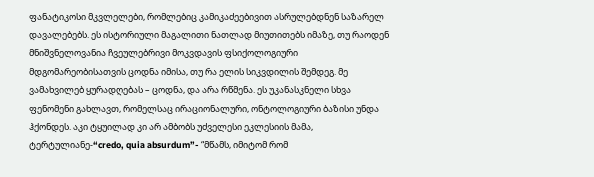ფანატიკოსი მკვლელები, რომლებიც კამიკაძეებივით ასრულებდნენ საზარელ დავალებებს. ეს ისტორიული მაგალითი ნათლად მიუთითებს იმაზე, თუ რაოდენ მნიშვნელოვანია ჩვეულებრივი მოკვდავის ფსიქოლოგიური მდგომარეობისათვის ცოდნა იმისა, თუ რა ელის სიკვდილის შემდეგ. მე ვამახვილებ ყურადღებას – ცოდნა, და არა რწმენა. ეს უკანასკნელი სხვა ფენომენი გახლავთ, რომელსაც ირაციონალური, ონტოლოგიური ბაზისი უნდა ჰქონდეს. აკი ტყუილად კი არ ამბობს უძველესი ეკლესიის მამა, ტერტულიანე-“credo, quia absurdum”- “მწამს, იმიტომ რომ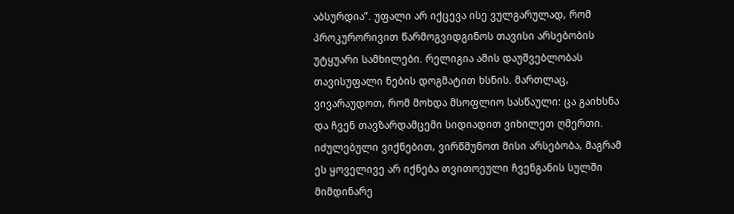აბსურდია”. უფალი არ იქცევა ისე ვულგარულად, რომ პროკურორივით წარმოგვიდგინოს თავისი არსებობის უტყუარი სამხილები. რელიგია ამის დაუშვებლობას თავისუფალი ნების დოგმატით ხსნის. მართლაც, ვივარაუდოთ, რომ მოხდა მსოფლიო სასწაული: ცა გაიხსნა და ჩვენ თავზარდამცემი სიდიადით ვიხილეთ ღმერთი. იძულებული ვიქნებით, ვირწმუნოთ მისი არსებობა, მაგრამ ეს ყოველივე არ იქნება თვითოეული ჩვენგანის სულში მიმდინარე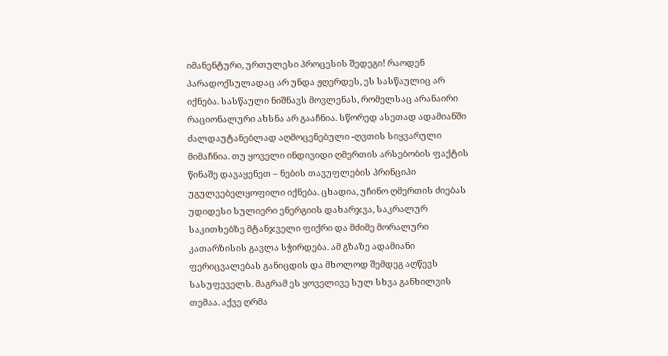იმანენტური, ურთულესი პროცესის შედეგი! რაოდენ პარადოქსულადაც არ უნდა ჟღერდეს, ეს სასწაულიც არ იქნება. სასწაული ნიშნავს მოვლენას, რომელსაც არანაირი რაციონალური ახსნა არ გააჩნია. სწორედ ასეთად ადამიანში ძალდაუტანებლად აღმოცენებული -ღვთის სიყვარული მიმაჩნია. თუ ყოველი ინდივიდი ღმერთის არსებობის ფაქტის წინაშე დავაყენეთ – ნების თავუფლების პრინციპი უგულვებელყოფილი იქნება. ცხადია, უჩინო ღმერთის ძიებას უდიდესი სულიერი ენერგიის დახარჯვა, საკრალურ საკითხებზე მტანჯველი ფიქრი და მძიმე მორალური კათარზისის გავლა სჭირდება. ამ გზაზე ადამიანი ფერიცვალებას განიცდის და მხოლოდ შემდეგ აღწევს სასუფეველს. მაგრამ ეს ყოველივე სულ სხვა განხილვის თემაა. აქვე ღრმა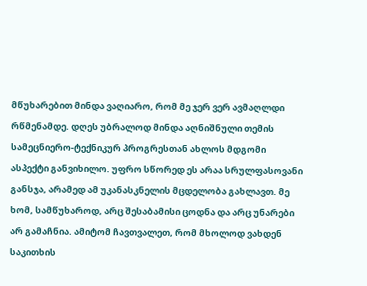მწუხარებით მინდა ვაღიარო, რომ მე ჯერ ვერ ავმაღლდი რწმენამდე. დღეს უბრალოდ მინდა აღნიშნული თემის სამეცნიერო-ტექნიკურ პროგრესთან ახლოს მდგომი ასპექტი განვიხილო. უფრო სწორედ ეს არაა სრულფასოვანი განსჯა, არამედ ამ უკანასკნელის მცდელობა გახლავთ. მე ხომ, სამწუხაროდ, არც შესაბამისი ცოდნა და არც უნარები არ გამაჩნია. ამიტომ ჩავთვალეთ, რომ მხოლოდ ვახდენ საკითხის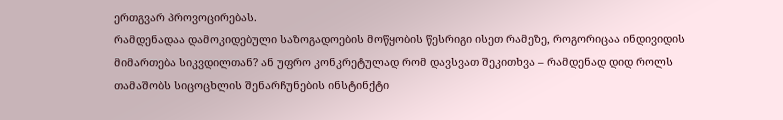ერთგვარ პროვოცირებას.
რამდენადაა დამოკიდებული საზოგადოების მოწყობის წესრიგი ისეთ რამეზე, როგორიცაა ინდივიდის მიმართება სიკვდილთან? ან უფრო კონკრეტულად რომ დავსვათ შეკითხვა – რამდენად დიდ როლს თამაშობს სიცოცხლის შენარჩუნების ინსტინქტი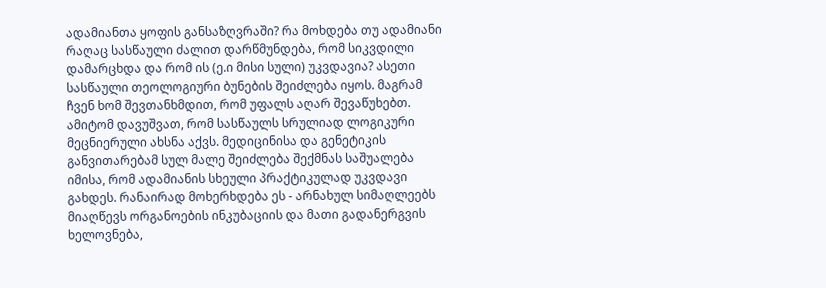ადამიანთა ყოფის განსაზღვრაში? რა მოხდება თუ ადამიანი რაღაც სასწაული ძალით დარწმუნდება, რომ სიკვდილი დამარცხდა და რომ ის (ე.ი მისი სული) უკვდავია? ასეთი სასწაული თეოლოგიური ბუნების შეიძლება იყოს. მაგრამ ჩვენ ხომ შევთანხმდით, რომ უფალს აღარ შევაწუხებთ. ამიტომ დავუშვათ, რომ სასწაულს სრულიად ლოგიკური მეცნიერული ახსნა აქვს. მედიცინისა და გენეტიკის განვითარებამ სულ მალე შეიძლება შექმნას საშუალება იმისა, რომ ადამიანის სხეული პრაქტიკულად უკვდავი გახდეს. რანაირად მოხერხდება ეს - არნახულ სიმაღლეებს მიაღწევს ორგანოების ინკუბაციის და მათი გადანერგვის ხელოვნება,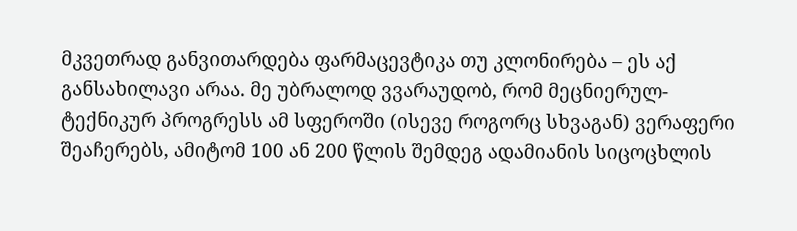მკვეთრად განვითარდება ფარმაცევტიკა თუ კლონირება – ეს აქ განსახილავი არაა. მე უბრალოდ ვვარაუდობ, რომ მეცნიერულ-ტექნიკურ პროგრესს ამ სფეროში (ისევე როგორც სხვაგან) ვერაფერი შეაჩერებს, ამიტომ 100 ან 200 წლის შემდეგ ადამიანის სიცოცხლის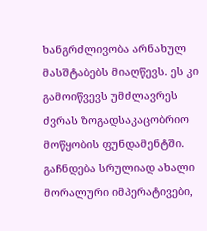ხანგრძლივობა არნახულ მასშტაბებს მიაღწევს. ეს კი გამოიწვევს უმძლავრეს ძვრას ზოგადსაკაცობრიო მოწყობის ფუნდამენტში. გაჩნდება სრულიად ახალი მორალური იმპერატივები,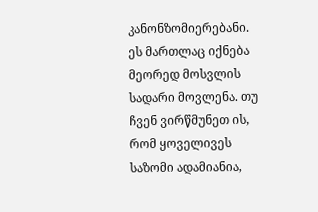კანონზომიერებანი. ეს მართლაც იქნება მეორედ მოსვლის სადარი მოვლენა. თუ ჩვენ ვირწმუნეთ ის, რომ ყოველივეს საზომი ადამიანია,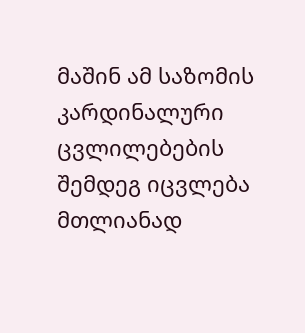მაშინ ამ საზომის კარდინალური ცვლილებების შემდეგ იცვლება მთლიანად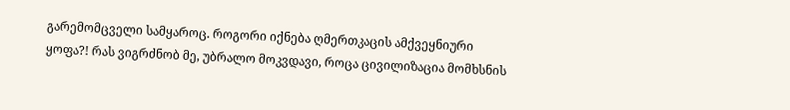გარემომცველი სამყაროც. როგორი იქნება ღმერთკაცის ამქვეყნიური ყოფა?! რას ვიგრძნობ მე, უბრალო მოკვდავი, როცა ცივილიზაცია მომხსნის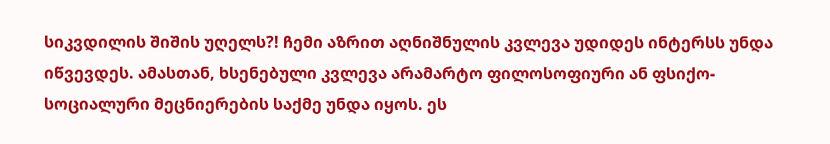სიკვდილის შიშის უღელს?! ჩემი აზრით აღნიშნულის კვლევა უდიდეს ინტერსს უნდა იწვევდეს. ამასთან, ხსენებული კვლევა არამარტო ფილოსოფიური ან ფსიქო-სოციალური მეცნიერების საქმე უნდა იყოს. ეს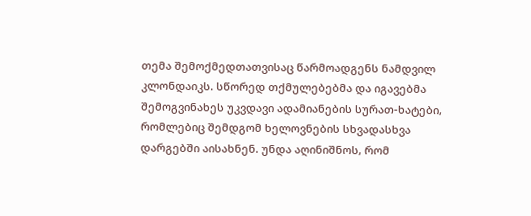თემა შემოქმედთათვისაც წარმოადგენს ნამდვილ კლონდაიკს. სწორედ თქმულებებმა და იგავებმა შემოგვინახეს უკვდავი ადამიანების სურათ-ხატები, რომლებიც შემდგომ ხელოვნების სხვადასხვა დარგებში აისახნენ. უნდა აღინიშნოს, რომ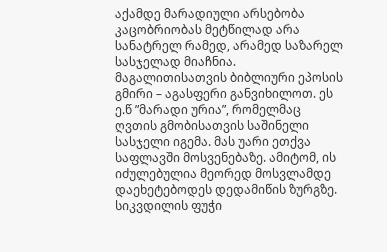აქამდე მარადიული არსებობა კაცობრიობას მეტწილად არა სანატრელ რამედ, არამედ საზარელ სასჯელად მიაჩნია. მაგალითისათვის ბიბლიური ეპოსის გმირი – აგასფერი განვიხილოთ. ეს ე.წ ”მარადი ურია”, რომელმაც ღვთის გმობისათვის საშინელი სასჯელი იგემა. მას უარი ეთქვა საფლავში მოსვენებაზე. ამიტომ, ის იძულებულია მეორედ მოსვლამდე დაეხეტებოდეს დედამიწის ზურგზე. სიკვდილის ფუჭი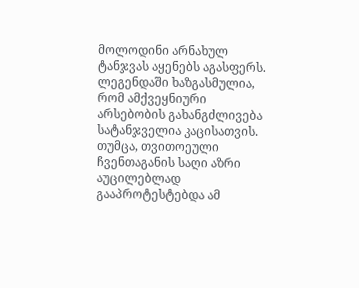მოლოდინი არნახულ ტანჯვას აყენებს აგასფერს. ლეგენდაში ხაზგასმულია, რომ ამქვეყნიური არსებობის გახანგძლივება სატანჯველია კაცისათვის. თუმცა, თვითოეული ჩვენთაგანის საღი აზრი აუცილებლად გააპროტესტებდა ამ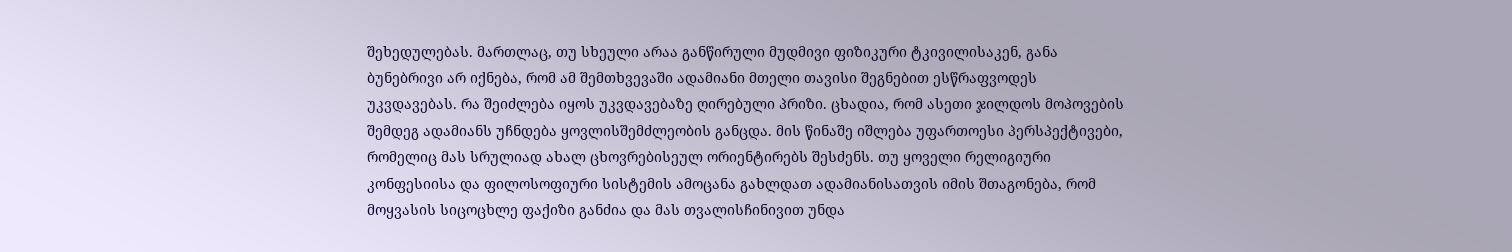შეხედულებას. მართლაც, თუ სხეული არაა განწირული მუდმივი ფიზიკური ტკივილისაკენ, განა ბუნებრივი არ იქნება, რომ ამ შემთხვევაში ადამიანი მთელი თავისი შეგნებით ესწრაფვოდეს უკვდავებას. რა შეიძლება იყოს უკვდავებაზე ღირებული პრიზი. ცხადია, რომ ასეთი ჯილდოს მოპოვების შემდეგ ადამიანს უჩნდება ყოვლისშემძლეობის განცდა. მის წინაშე იშლება უფართოესი პერსპექტივები, რომელიც მას სრულიად ახალ ცხოვრებისეულ ორიენტირებს შესძენს. თუ ყოველი რელიგიური კონფესიისა და ფილოსოფიური სისტემის ამოცანა გახლდათ ადამიანისათვის იმის შთაგონება, რომ მოყვასის სიცოცხლე ფაქიზი განძია და მას თვალისჩინივით უნდა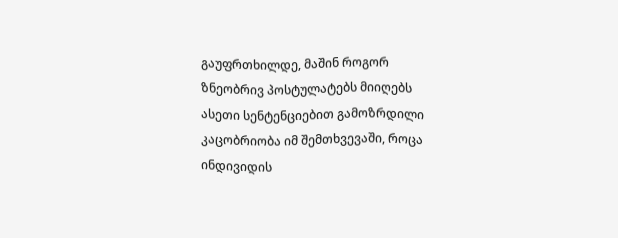გაუფრთხილდე, მაშინ როგორ ზნეობრივ პოსტულატებს მიიღებს ასეთი სენტენციებით გამოზრდილი კაცობრიობა იმ შემთხვევაში, როცა ინდივიდის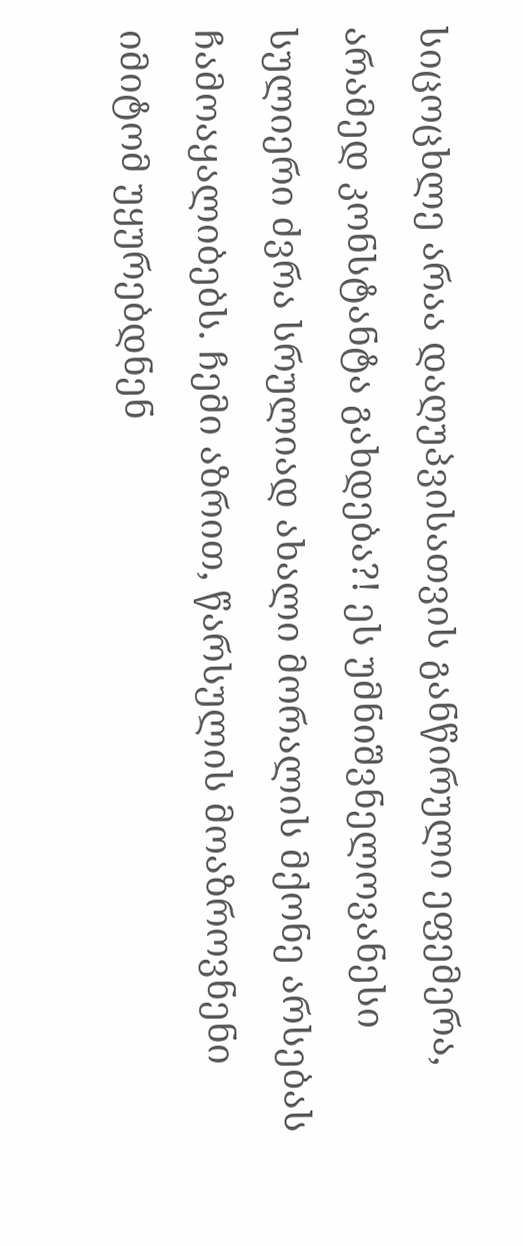სიცოცხლე არაა დაღუპვისათვის განწირული ეფემერა, არამედ კონსტანტა გახდება?! ეს უმნიშვნელოვანესი სულიერი ძვრა სრულიად ახალი მორალის მქონე არსებას ჩამოაყალიბებს. ჩემი აზრით, წარსულის მოაზროვნენი იმიტომ უყურებდნენ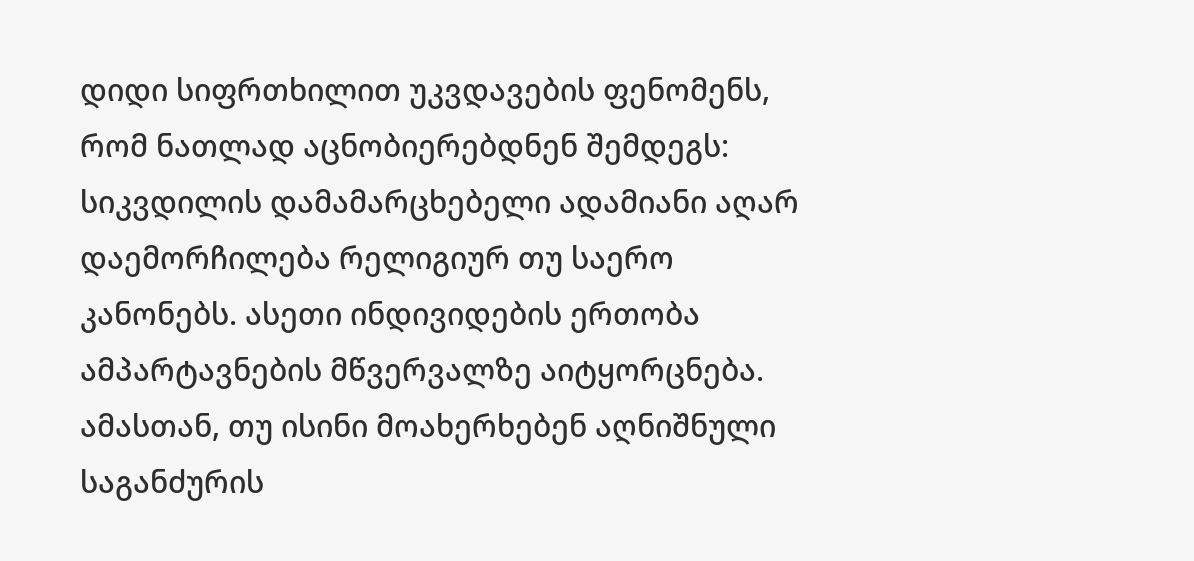დიდი სიფრთხილით უკვდავების ფენომენს, რომ ნათლად აცნობიერებდნენ შემდეგს: სიკვდილის დამამარცხებელი ადამიანი აღარ დაემორჩილება რელიგიურ თუ საერო კანონებს. ასეთი ინდივიდების ერთობა ამპარტავნების მწვერვალზე აიტყორცნება. ამასთან, თუ ისინი მოახერხებენ აღნიშნული საგანძურის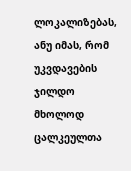ლოკალიზებას, ანუ იმას, რომ უკვდავების ჯილდო მხოლოდ ცალკეულთა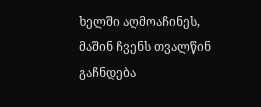ხელში აღმოაჩინეს, მაშინ ჩვენს თვალწინ გაჩნდება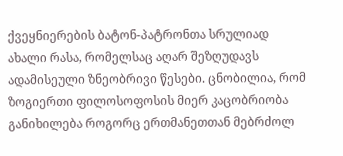ქვეყნიერების ბატონ-პატრონთა სრულიად ახალი რასა, რომელსაც აღარ შეზღუდავს ადამისეული ზნეობრივი წესები. ცნობილია, რომ ზოგიერთი ფილოსოფოსის მიერ კაცობრიობა განიხილება როგორც ერთმანეთთან მებრძოლ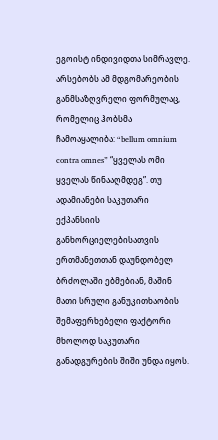ეგოისტ ინდივიდთა სიმრავლე. არსებობს ამ მდგომარეობის განმსაზღვრელი ფორმულაც, რომელიც ჰობსმა ჩამოაყალიბა: “bellum omnium contra omnes” “ყველას ომი ყველას წინააღმდეგ”. თუ ადამიანები საკუთარი ექპანსიის განხორციელებისათვის ერთმანეთთან დაუნდობელ ბრძოლაში ებმებიან, მაშინ მათი სრული განუკითხაობის შემაფერხებელი ფაქტორი მხოლოდ საკუთარი განადგურების შიში უნდა იყოს.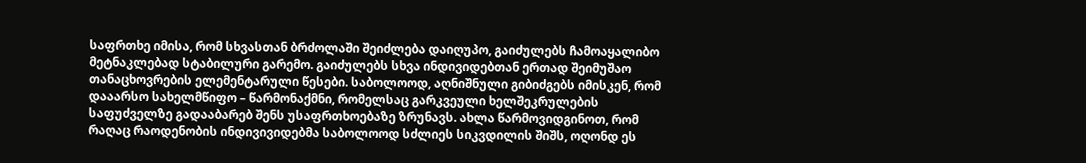საფრთხე იმისა, რომ სხვასთან ბრძოლაში შეიძლება დაიღუპო, გაიძულებს ჩამოაყალიბო მეტნაკლებად სტაბილური გარემო. გაიძულებს სხვა ინდივიდებთან ერთად შეიმუშაო თანაცხოვრების ელემენტარული წესები. საბოლოოდ, აღნიშნული გიბიძგებს იმისკენ, რომ დააარსო სახელმწიფო – წარმონაქმნი, რომელსაც გარკვეული ხელშეკრულების საფუძველზე გადააბარებ შენს უსაფრთხოებაზე ზრუნავს. ახლა წარმოვიდგინოთ, რომ რაღაც რაოდენობის ინდივივიდებმა საბოლოოდ სძლიეს სიკვდილის შიშს, ოღონდ ეს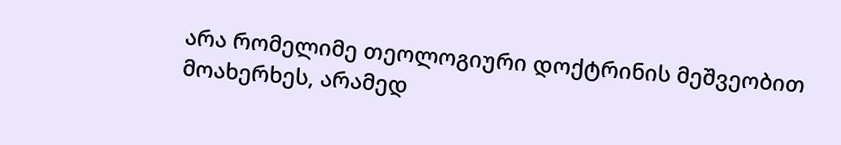არა რომელიმე თეოლოგიური დოქტრინის მეშვეობით მოახერხეს, არამედ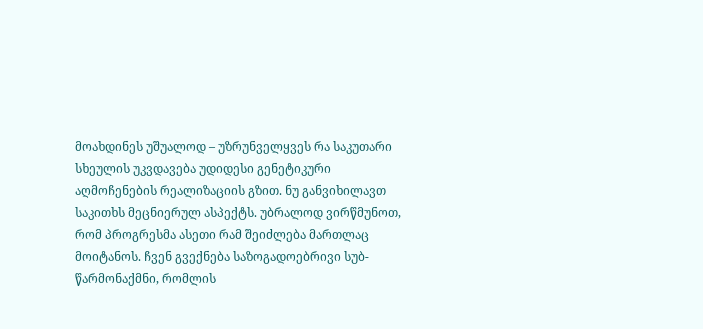მოახდინეს უშუალოდ – უზრუნველყვეს რა საკუთარი სხეულის უკვდავება უდიდესი გენეტიკური აღმოჩენების რეალიზაციის გზით. ნუ განვიხილავთ საკითხს მეცნიერულ ასპექტს. უბრალოდ ვირწმუნოთ, რომ პროგრესმა ასეთი რამ შეიძლება მართლაც მოიტანოს. ჩვენ გვექნება საზოგადოებრივი სუბ-წარმონაქმნი, რომლის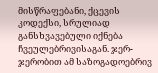მისწრაფებანი, ქცევის კოდექსი, სრულიად განსხვავებული იქნება ჩვეულებრივისაგან. ჯერ-ჯერობით ამ საზოგადოებრივ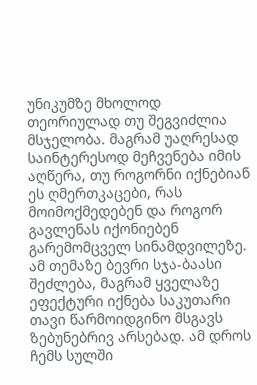უნიკუმზე მხოლოდ თეორიულად თუ შეგვიძლია მსჯელობა. მაგრამ უაღრესად საინტერესოდ მეჩვენება იმის აღწერა, თუ როგორნი იქნებიან ეს ღმერთკაცები, რას მოიმოქმედებენ და როგორ გავლენას იქონიებენ გარემომცველ სინამდვილეზე. ამ თემაზე ბევრი სჯა-ბაასი შეძლება, მაგრამ ყველაზე ეფექტური იქნება საკუთარი თავი წარმოიდგინო მსგავს ზებუნებრივ არსებად. ამ დროს ჩემს სულში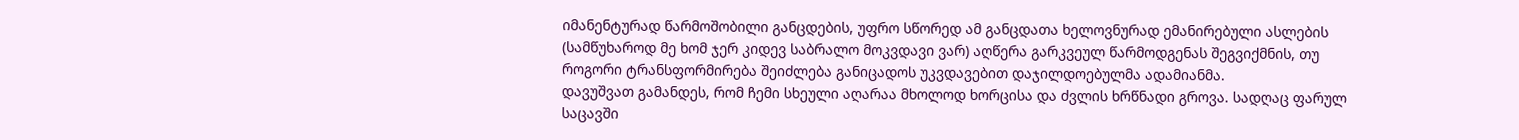იმანენტურად წარმოშობილი განცდების, უფრო სწორედ ამ განცდათა ხელოვნურად ემანირებული ასლების (სამწუხაროდ მე ხომ ჯერ კიდევ საბრალო მოკვდავი ვარ) აღწერა გარკვეულ წარმოდგენას შეგვიქმნის, თუ როგორი ტრანსფორმირება შეიძლება განიცადოს უკვდავებით დაჯილდოებულმა ადამიანმა.
დავუშვათ გამანდეს, რომ ჩემი სხეული აღარაა მხოლოდ ხორცისა და ძვლის ხრწნადი გროვა. სადღაც ფარულ საცავში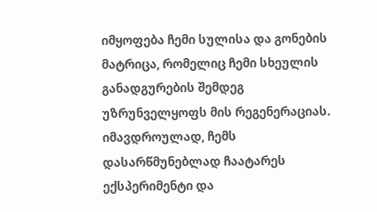იმყოფება ჩემი სულისა და გონების მატრიცა, რომელიც ჩემი სხეულის განადგურების შემდეგ უზრუნველყოფს მის რეგენერაციას. იმავდროულად, ჩემს დასარწმუნებლად ჩაატარეს ექსპერიმენტი და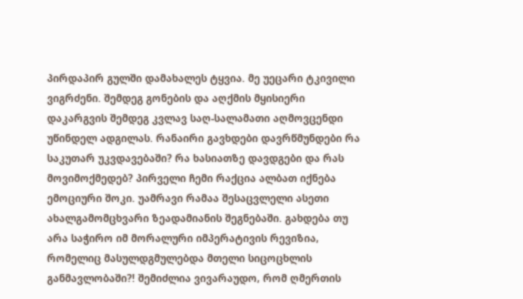პირდაპირ გულში დამახალეს ტყვია. მე უეცარი ტკივილი ვიგრძენი. შემდეგ გონების და აღქმის მყისიერი დაკარგვის შემდეგ კვლავ საღ-სალამათი აღმოვცენდი უწინდელ ადგილას. რანაირი გავხდები დავრწმუნდები რა საკუთარ უკვდავებაში? რა ხასიათზე დავდგები და რას მოვიმოქმედებ? პირველი ჩემი რაქცია ალბათ იქნება ემოციური შოკი. უამრავი რამაა შესაცვლელი ასეთი ახალგამომცხვარი ზეადამიანის შეგნებაში. გახდება თუ არა საჭირო იმ მორალური იმპერატივის რევიზია, რომელიც მასულდგმულებდა მთელი სიცოცხლის განმავლობაში?! შემიძლია ვივარაუდო, რომ ღმერთის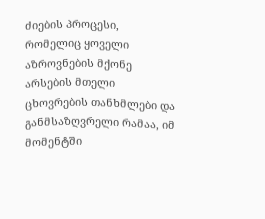ძიების პროცესი, რომელიც ყოველი აზროვნების მქონე არსების მთელი ცხოვრების თანხმლები და განმსაზღვრელი რამაა, იმ მომენტში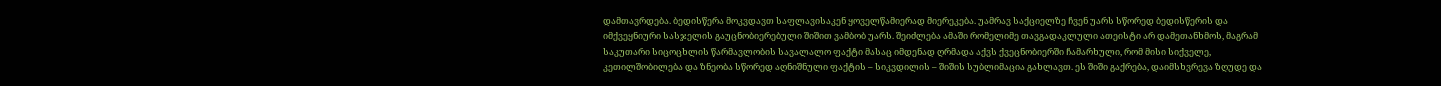დამთავრდება. ბედისწერა მოკვდავთ საფლავისაკენ ყოველწამიერად მიერეკება. უამრავ საქციელზე ჩვენ უარს სწორედ ბედისწერის და იმქვეყნიური სასჯელის გაუცნობიერებული შიშით ვამბობ უარს. შეიძლება ამაში რომელიმე თავგადაკლული ათეისტი არ დამეთანხმოს, მაგრამ საკუთარი სიცოცხლის წარმავლობის სავალალო ფაქტი მასაც იმდენად ღრმადა აქვს ქვეცნობიერში ჩამარხული, რომ მისი სიქველე, კეთილშობილება და ზნეობა სწორედ აღნიშნული ფაქტის – სიკვდილის – შიშის სუბლიმაცია გახლავთ. ეს შიში გაქრება, დაიმსხვრევა ზღუდე და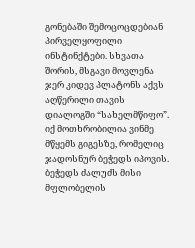გონებაში შემოცოცდებიან პირველყოფილი ინსტინქტები. სხვათა შორის, მსგავი მოვლენა ჯერ კიდევ პლატონს აქვს აღწერილი თავის დიალოგში “სახელმწიფო”. იქ მოთხრობილია ვინმე მწყემს გიგესზე, რომელიც ჯადოსნურ ბეჭედს იპოვის. ბეჭედს ძალუძს მისი მფლობელის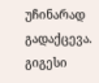უჩინარად გადაქცევა. გიგესი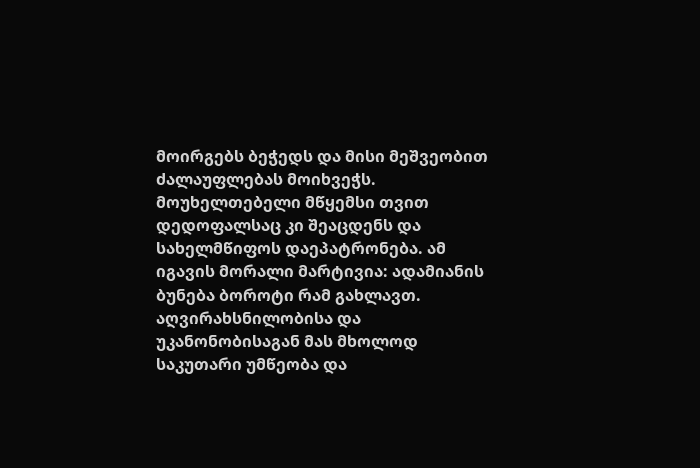მოირგებს ბეჭედს და მისი მეშვეობით ძალაუფლებას მოიხვეჭს. მოუხელთებელი მწყემსი თვით დედოფალსაც კი შეაცდენს და სახელმწიფოს დაეპატრონება. ამ იგავის მორალი მარტივია: ადამიანის ბუნება ბოროტი რამ გახლავთ. აღვირახსნილობისა და უკანონობისაგან მას მხოლოდ საკუთარი უმწეობა და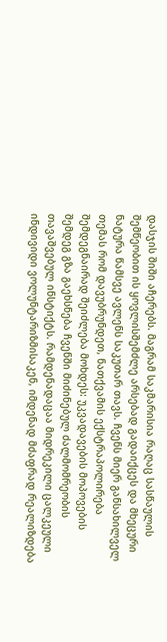დასჯის შიში აჩერებს. მაგრამ საკმარისია რაღაც სასწაულის შემწეობით ის ყოვლისშემძლე არსებად გადაიქცეს და მხეცური ნატურა წამსვე ავლენს საკუთარ თავს. ჩვენს მიერ განსახილველ თემას რომ დავუბრუნდეთ, ნათქვამის ექსტრაპოლირება შემდეგნაირად შეიძლება მოხდეს: უკვადავების მოპოვების შემდეგ გზა გაეხსნება ჩვენში მიძინებულ ძალმომრეობის თავაშვებულ ინსტიქტს. რამდენადაცაა მიდრეკილი ცალკეული ინდივიდი ვოლუნტარიზმისაკენ, იმდენად მძაფრად რეალიზდება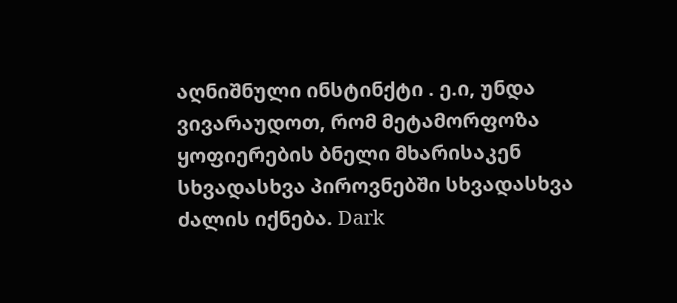აღნიშნული ინსტინქტი . ე.ი, უნდა ვივარაუდოთ, რომ მეტამორფოზა ყოფიერების ბნელი მხარისაკენ სხვადასხვა პიროვნებში სხვადასხვა ძალის იქნება. Dark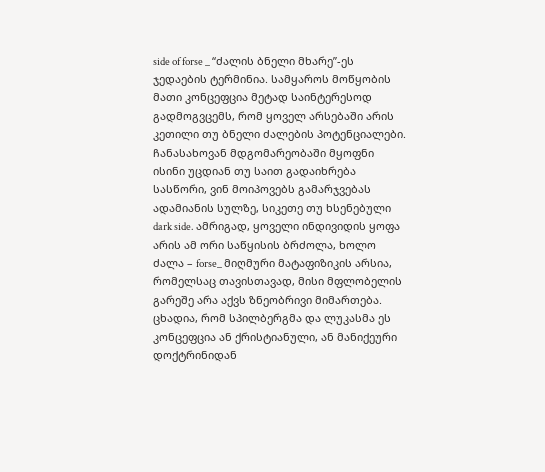side of forse _ “ძალის ბნელი მხარე”-ეს ჯედაების ტერმინია. სამყაროს მოწყობის მათი კონცეფცია მეტად საინტერესოდ გადმოგვცემს, რომ ყოველ არსებაში არის კეთილი თუ ბნელი ძალების პოტენციალები. ჩანასახოვან მდგომარეობაში მყოფნი ისინი უცდიან თუ საით გადაიხრება სასწორი, ვინ მოიპოვებს გამარჯვებას ადამიანის სულზე, სიკეთე თუ ხსენებული dark side. ამრიგად, ყოველი ინდივიდის ყოფა არის ამ ორი საწყისის ბრძოლა, ხოლო ძალა – forse_ მიღმური მატაფიზიკის არსია, რომელსაც თავისთავად, მისი მფლობელის გარეშე არა აქვს ზნეობრივი მიმართება. ცხადია, რომ სპილბერგმა და ლუკასმა ეს კონცეფცია ან ქრისტიანული, ან მანიქეური დოქტრინიდან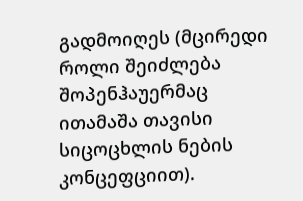გადმოიღეს (მცირედი როლი შეიძლება შოპენჰაუერმაც ითამაშა თავისი სიცოცხლის ნების კონცეფციით).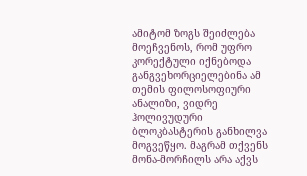ამიტომ ზოგს შეიძლება მოეჩვენოს, რომ უფრო კორექტული იქნებოდა განგვეხორციელებინა ამ თემის ფილოსოფიური ანალიზი, ვიდრე ჰოლივუდური ბლოკბასტერის განხილვა მოგვეწყო. მაგრამ თქვენს მონა-მორჩილს არა აქვს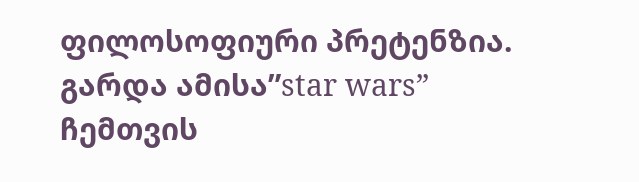ფილოსოფიური პრეტენზია. გარდა ამისა”star wars” ჩემთვის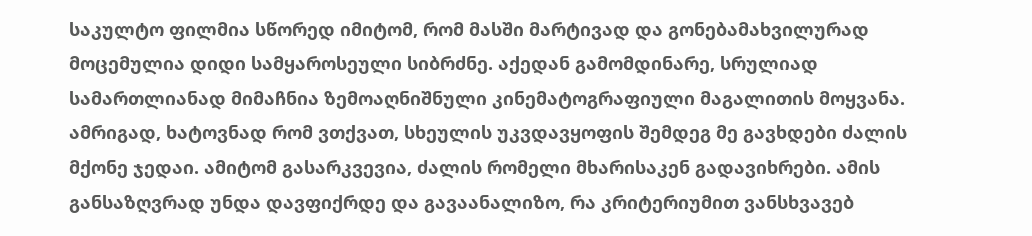საკულტო ფილმია სწორედ იმიტომ, რომ მასში მარტივად და გონებამახვილურად მოცემულია დიდი სამყაროსეული სიბრძნე. აქედან გამომდინარე, სრულიად სამართლიანად მიმაჩნია ზემოაღნიშნული კინემატოგრაფიული მაგალითის მოყვანა. ამრიგად, ხატოვნად რომ ვთქვათ, სხეულის უკვდავყოფის შემდეგ მე გავხდები ძალის მქონე ჯედაი. ამიტომ გასარკვევია, ძალის რომელი მხარისაკენ გადავიხრები. ამის განსაზღვრად უნდა დავფიქრდე და გავაანალიზო, რა კრიტერიუმით ვანსხვავებ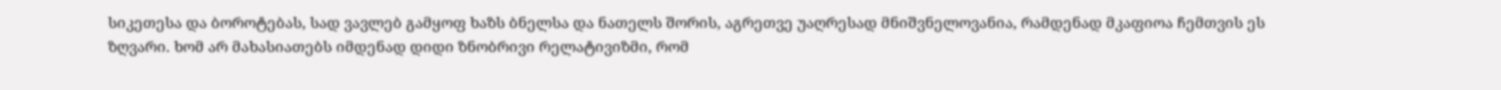სიკეთესა და ბოროტებას, სად ვავლებ გამყოფ ხაზს ბნელსა და ნათელს შორის, აგრეთვე უაღრესად მნიშვნელოვანია, რამდენად მკაფიოა ჩემთვის ეს ზღვარი. ხომ არ მახასიათებს იმდენად დიდი ზნობრივი რელატივიზმი, რომ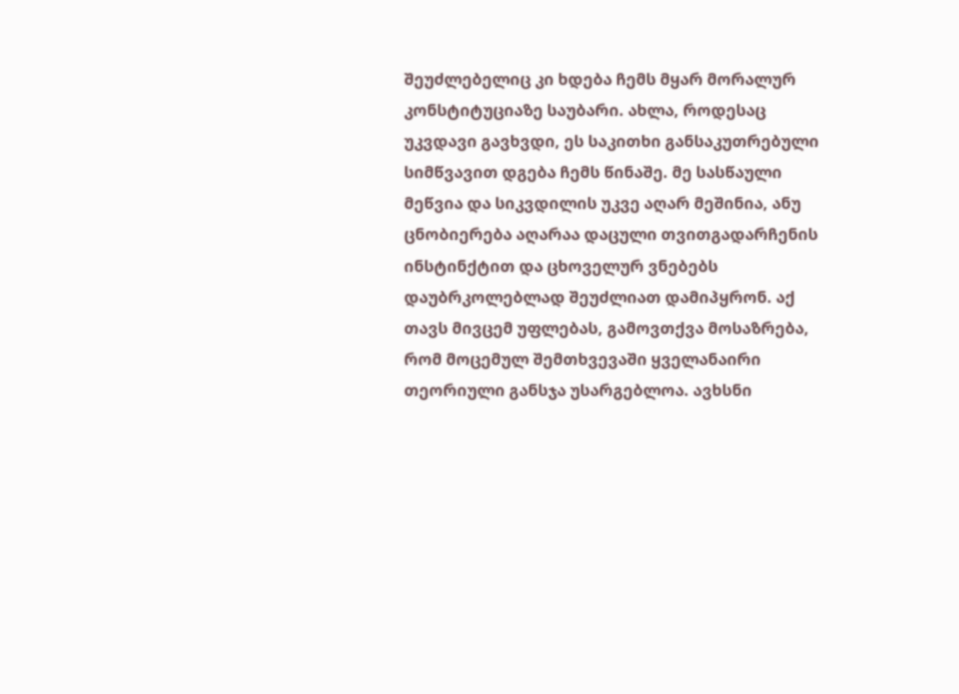შეუძლებელიც კი ხდება ჩემს მყარ მორალურ კონსტიტუციაზე საუბარი. ახლა, როდესაც უკვდავი გავხვდი, ეს საკითხი განსაკუთრებული სიმწვავით დგება ჩემს წინაშე. მე სასწაული მეწვია და სიკვდილის უკვე აღარ მეშინია, ანუ ცნობიერება აღარაა დაცული თვითგადარჩენის ინსტინქტით და ცხოველურ ვნებებს დაუბრკოლებლად შეუძლიათ დამიპყრონ. აქ თავს მივცემ უფლებას, გამოვთქვა მოსაზრება, რომ მოცემულ შემთხვევაში ყველანაირი თეორიული განსჯა უსარგებლოა. ავხსნი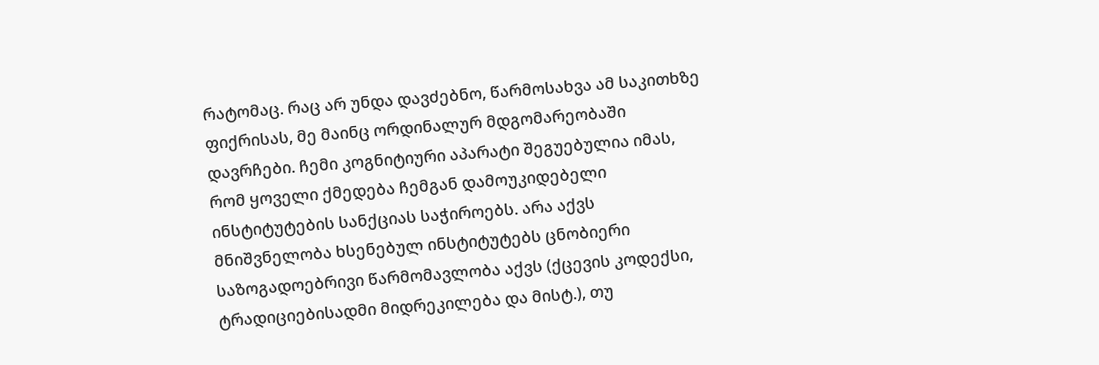რატომაც. რაც არ უნდა დავძებნო, წარმოსახვა ამ საკითხზე ფიქრისას, მე მაინც ორდინალურ მდგომარეობაში დავრჩები. ჩემი კოგნიტიური აპარატი შეგუებულია იმას, რომ ყოველი ქმედება ჩემგან დამოუკიდებელი ინსტიტუტების სანქციას საჭიროებს. არა აქვს მნიშვნელობა ხსენებულ ინსტიტუტებს ცნობიერი საზოგადოებრივი წარმომავლობა აქვს (ქცევის კოდექსი, ტრადიციებისადმი მიდრეკილება და მისტ.), თუ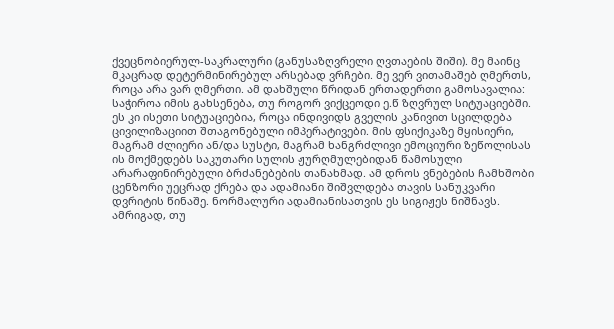ქვეცნობიერულ-საკრალური (განუსაზღვრელი ღვთაების შიში). მე მაინც მკაცრად დეტერმინირებულ არსებად ვრჩები. მე ვერ ვითამაშებ ღმერთს, როცა არა ვარ ღმერთი. ამ დახშული წრიდან ერთადერთი გამოსავალია: საჭიროა იმის გახსენება, თუ როგორ ვიქცეოდი ე.წ ზღვრულ სიტუაციებში. ეს კი ისეთი სიტუაციებია, როცა ინდივიდს გველის კანივით სცილდება ცივილიზაციით შთაგონებული იმპერატივები. მის ფსიქიკაზე მყისიერი, მაგრამ ძლიერი ან/და სუსტი, მაგრამ ხანგრძლივი ემოციური ზეწოლისას ის მოქმედებს საკუთარი სულის ჟურღმულებიდან წამოსული არარაფინირებული ბრძანებების თანახმად. ამ დროს ვნებების ჩამხშობი ცენზორი უეცრად ქრება და ადამიანი შიშვლდება თავის სანუკვარი დვრიტის წინაშე. ნორმალური ადამიანისათვის ეს სიგიჟეს ნიშნავს. ამრიგად, თუ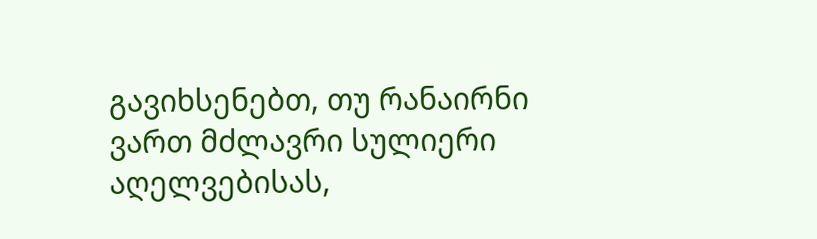გავიხსენებთ, თუ რანაირნი ვართ მძლავრი სულიერი აღელვებისას,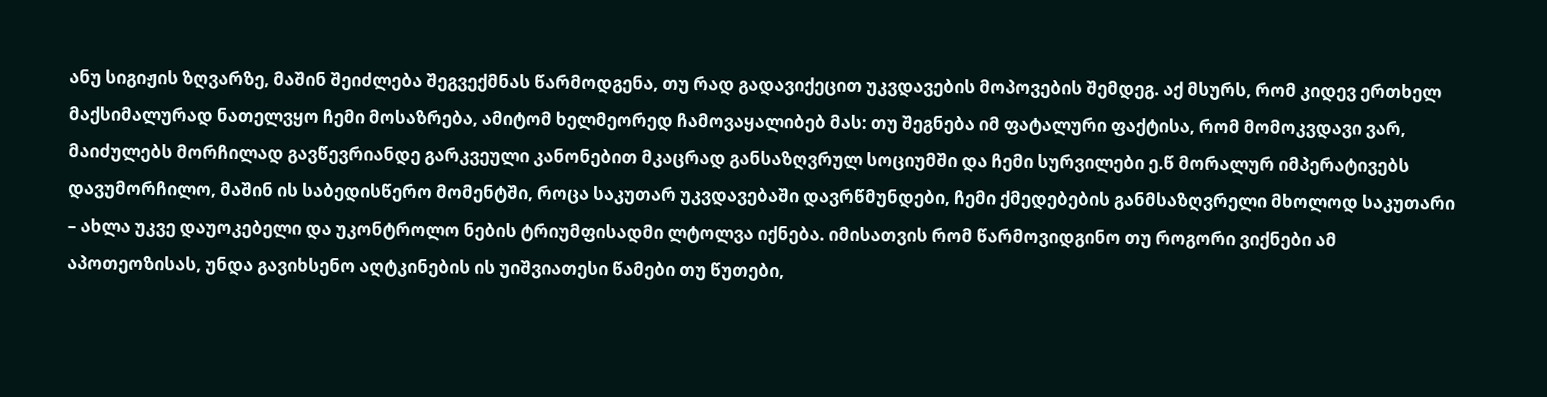ანუ სიგიჟის ზღვარზე, მაშინ შეიძლება შეგვექმნას წარმოდგენა, თუ რად გადავიქეცით უკვდავების მოპოვების შემდეგ. აქ მსურს, რომ კიდევ ერთხელ მაქსიმალურად ნათელვყო ჩემი მოსაზრება, ამიტომ ხელმეორედ ჩამოვაყალიბებ მას: თუ შეგნება იმ ფატალური ფაქტისა, რომ მომოკვდავი ვარ, მაიძულებს მორჩილად გავწევრიანდე გარკვეული კანონებით მკაცრად განსაზღვრულ სოციუმში და ჩემი სურვილები ე.წ მორალურ იმპერატივებს დავუმორჩილო, მაშინ ის საბედისწერო მომენტში, როცა საკუთარ უკვდავებაში დავრწმუნდები, ჩემი ქმედებების განმსაზღვრელი მხოლოდ საკუთარი – ახლა უკვე დაუოკებელი და უკონტროლო ნების ტრიუმფისადმი ლტოლვა იქნება. იმისათვის რომ წარმოვიდგინო თუ როგორი ვიქნები ამ აპოთეოზისას, უნდა გავიხსენო აღტკინების ის უიშვიათესი წამები თუ წუთები,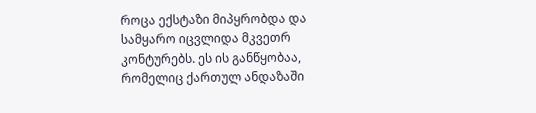როცა ექსტაზი მიპყრობდა და სამყარო იცვლიდა მკვეთრ კონტურებს. ეს ის განწყობაა, რომელიც ქართულ ანდაზაში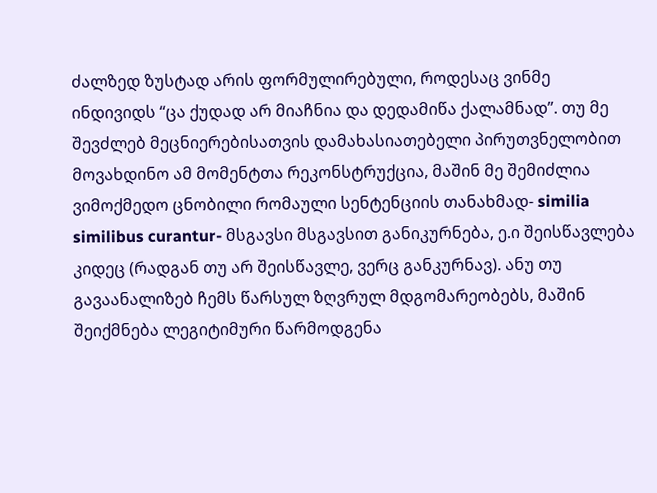ძალზედ ზუსტად არის ფორმულირებული, როდესაც ვინმე ინდივიდს “ცა ქუდად არ მიაჩნია და დედამიწა ქალამნად”. თუ მე შევძლებ მეცნიერებისათვის დამახასიათებელი პირუთვნელობით მოვახდინო ამ მომენტთა რეკონსტრუქცია, მაშინ მე შემიძლია ვიმოქმედო ცნობილი რომაული სენტენციის თანახმად- similia similibus curantur- მსგავსი მსგავსით განიკურნება, ე.ი შეისწავლება კიდეც (რადგან თუ არ შეისწავლე, ვერც განკურნავ). ანუ თუ გავაანალიზებ ჩემს წარსულ ზღვრულ მდგომარეობებს, მაშინ შეიქმნება ლეგიტიმური წარმოდგენა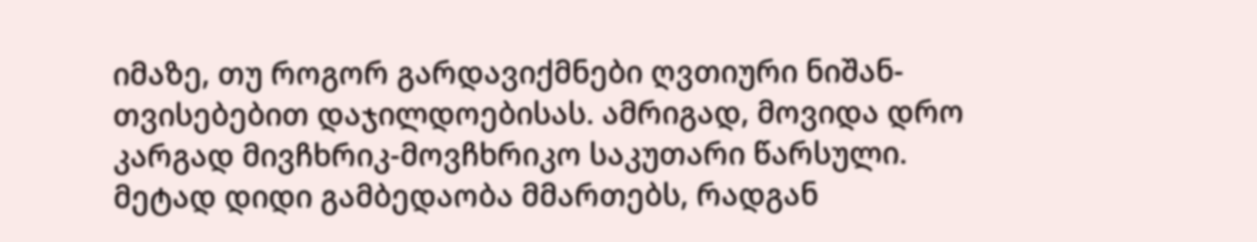იმაზე, თუ როგორ გარდავიქმნები ღვთიური ნიშან-თვისებებით დაჯილდოებისას. ამრიგად, მოვიდა დრო კარგად მივჩხრიკ-მოვჩხრიკო საკუთარი წარსული. მეტად დიდი გამბედაობა მმართებს, რადგან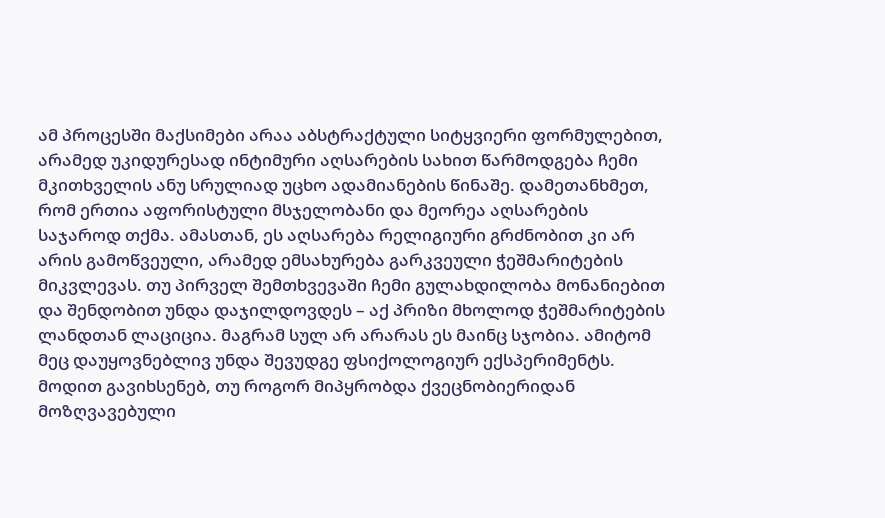ამ პროცესში მაქსიმები არაა აბსტრაქტული სიტყვიერი ფორმულებით, არამედ უკიდურესად ინტიმური აღსარების სახით წარმოდგება ჩემი მკითხველის ანუ სრულიად უცხო ადამიანების წინაშე. დამეთანხმეთ, რომ ერთია აფორისტული მსჯელობანი და მეორეა აღსარების საჯაროდ თქმა. ამასთან, ეს აღსარება რელიგიური გრძნობით კი არ არის გამოწვეული, არამედ ემსახურება გარკვეული ჭეშმარიტების მიკვლევას. თუ პირველ შემთხვევაში ჩემი გულახდილობა მონანიებით და შენდობით უნდა დაჯილდოვდეს – აქ პრიზი მხოლოდ ჭეშმარიტების ლანდთან ლაციცია. მაგრამ სულ არ არარას ეს მაინც სჯობია. ამიტომ მეც დაუყოვნებლივ უნდა შევუდგე ფსიქოლოგიურ ექსპერიმენტს.
მოდით გავიხსენებ, თუ როგორ მიპყრობდა ქვეცნობიერიდან მოზღვავებული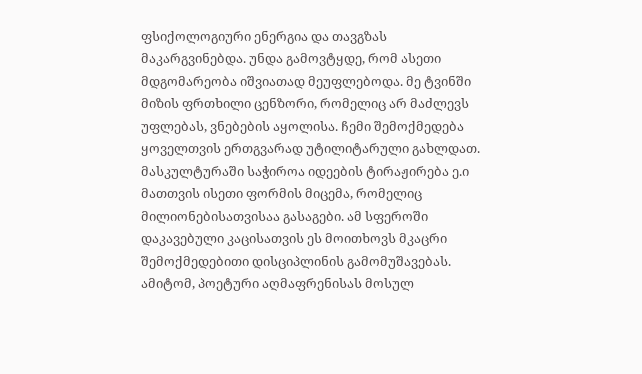ფსიქოლოგიური ენერგია და თავგზას მაკარგვინებდა. უნდა გამოვტყდე, რომ ასეთი მდგომარეობა იშვიათად მეუფლებოდა. მე ტვინში მიზის ფრთხილი ცენზორი, რომელიც არ მაძლევს უფლებას, ვნებების აყოლისა. ჩემი შემოქმედება ყოველთვის ერთგვარად უტილიტარული გახლდათ. მასკულტურაში საჭიროა იდეების ტირაჟირება ე.ი მათთვის ისეთი ფორმის მიცემა, რომელიც მილიონებისათვისაა გასაგები. ამ სფეროში დაკავებული კაცისათვის ეს მოითხოვს მკაცრი შემოქმედებითი დისციპლინის გამომუშავებას. ამიტომ, პოეტური აღმაფრენისას მოსულ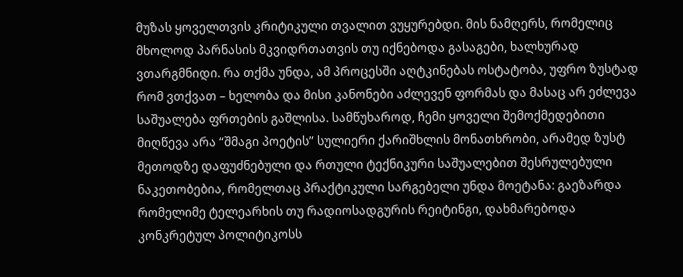მუზას ყოველთვის კრიტიკული თვალით ვუყურებდი. მის ნამღერს, რომელიც მხოლოდ პარნასის მკვიდრთათვის თუ იქნებოდა გასაგები, ხალხურად ვთარგმნიდი. რა თქმა უნდა, ამ პროცესში აღტკინებას ოსტატობა, უფრო ზუსტად რომ ვთქვათ – ხელობა და მისი კანონები აძლევენ ფორმას და მასაც არ ეძლევა საშუალება ფრთების გაშლისა. სამწუხაროდ, ჩემი ყოველი შემოქმედებითი მიღწევა არა “შმაგი პოეტის” სულიერი ქარიშხლის მონათხრობი, არამედ ზუსტ მეთოდზე დაფუძნებული და რთული ტექნიკური საშუალებით შესრულებული ნაკეთობებია, რომელთაც პრაქტიკული სარგებელი უნდა მოეტანა: გაეზარდა რომელიმე ტელეარხის თუ რადიოსადგურის რეიტინგი, დახმარებოდა კონკრეტულ პოლიტიკოსს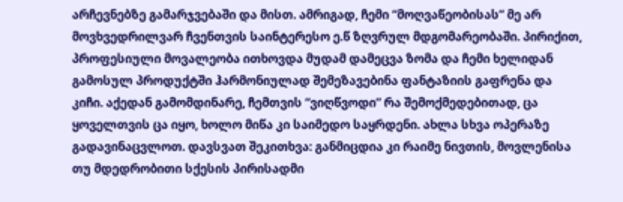არჩევნებზე გამარჯვებაში და მისთ. ამრიგად, ჩემი “მოღვაწეობისას” მე არ მოვხვედრილვარ ჩვენთვის საინტერესო ე.წ ზღვრულ მდგომარეობაში. პირიქით, პროფესიული მოვალეობა ითხოვდა მუდამ დამეცვა ზომა და ჩემი ხელიდან გამოსულ პროდუქტში ჰარმონიულად შემეზავებინა ფანტაზიის გაფრენა და კიჩი. აქედან გამომდინარე, ჩემთვის “ვიღწვოდი” რა შემოქმედებითად, ცა ყოველთვის ცა იყო, ხოლო მიწა კი საიმედო საყრდენი. ახლა სხვა ოპერაზე გადავინაცვლოთ. დავსვათ შეკითხვა: განმიცდია კი რაიმე ნივთის, მოვლენისა თუ მდედრობითი სქესის პირისადმი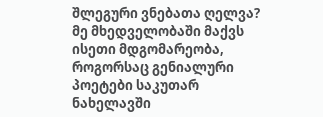შლეგური ვნებათა ღელვა? მე მხედველობაში მაქვს ისეთი მდგომარეობა, როგორსაც გენიალური პოეტები საკუთარ ნახელავში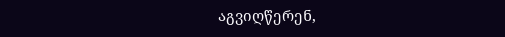აგვიღწერენ,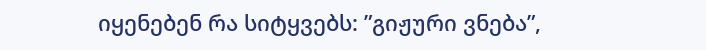იყენებენ რა სიტყვებს: ”გიჟური ვნება”,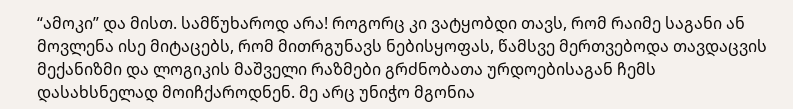“ამოკი” და მისთ. სამწუხაროდ არა! როგორც კი ვატყობდი თავს, რომ რაიმე საგანი ან მოვლენა ისე მიტაცებს, რომ მითრგუნავს ნებისყოფას, წამსვე მერთვებოდა თავდაცვის მექანიზმი და ლოგიკის მაშველი რაზმები გრძნობათა ურდოებისაგან ჩემს დასახსნელად მოიჩქაროდნენ. მე არც უნიჭო მგონია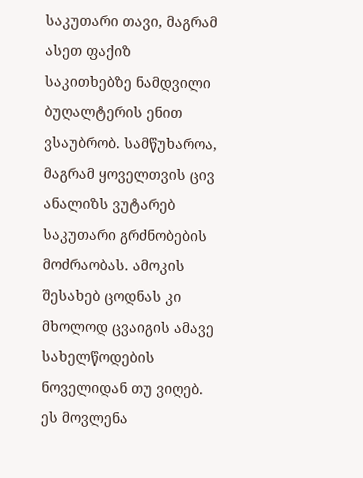საკუთარი თავი, მაგრამ ასეთ ფაქიზ საკითხებზე ნამდვილი ბუღალტერის ენით ვსაუბრობ. სამწუხაროა, მაგრამ ყოველთვის ცივ ანალიზს ვუტარებ საკუთარი გრძნობების მოძრაობას. ამოკის შესახებ ცოდნას კი მხოლოდ ცვაიგის ამავე სახელწოდების ნოველიდან თუ ვიღებ. ეს მოვლენა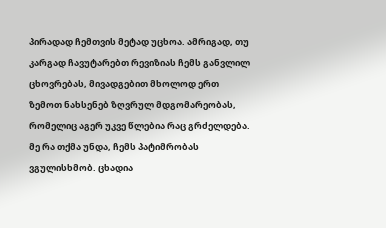პირადად ჩემთვის მეტად უცხოა. ამრიგად, თუ კარგად ჩავუტარებთ რევიზიას ჩემს განვლილ ცხოვრებას, მივადგებით მხოლოდ ერთ ზემოთ ნახსენებ ზღვრულ მდგომარეობას, რომელიც აგერ უკვე წლებია რაც გრძელდება. მე რა თქმა უნდა, ჩემს პატიმრობას ვგულისხმობ. ცხადია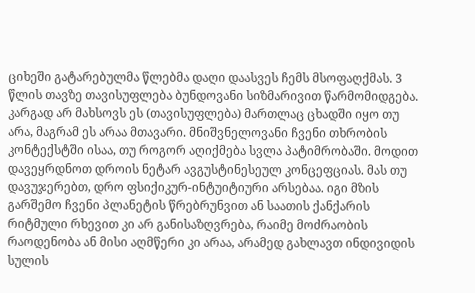ციხეში გატარებულმა წლებმა დაღი დაასვეს ჩემს მსოფაღქმას. 3 წლის თავზე თავისუფლება ბუნდოვანი სიზმარივით წარმომიდგება. კარგად არ მახსოვს ეს (თავისუფლება) მართლაც ცხადში იყო თუ არა, მაგრამ ეს არაა მთავარი. მნიშვნელოვანი ჩვენი თხრობის კონტექსტში ისაა, თუ როგორ აღიქმება სვლა პატიმრობაში. მოდით დავეყრდნოთ დროის ნეტარ ავგუსტინესეულ კონცეფციას. მას თუ დავუჯერებთ, დრო ფსიქიკურ-ინტუიტიური არსებაა. იგი მზის გარშემო ჩვენი პლანეტის წრებრუნვით ან საათის ქანქარის რიტმული რხევით კი არ განისაზღვრება, რაიმე მოძრაობის რაოდენობა ან მისი აღმწერი კი არაა, არამედ გახლავთ ინდივიდის სულის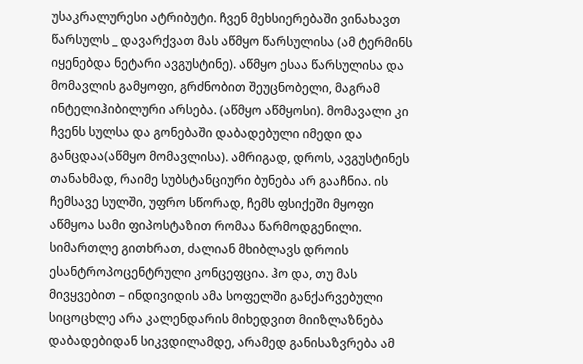უსაკრალურესი ატრიბუტი. ჩვენ მეხსიერებაში ვინახავთ წარსულს _ დავარქვათ მას აწმყო წარსულისა (ამ ტერმინს იყენებდა ნეტარი ავგუსტინე). აწმყო ესაა წარსულისა და მომავლის გამყოფი, გრძნობით შეუცნობელი, მაგრამ ინტელიჰიბილური არსება. (აწმყო აწმყოსი). მომავალი კი ჩვენს სულსა და გონებაში დაბადებული იმედი და განცდაა(აწმყო მომავლისა). ამრიგად, დროს, ავგუსტინეს თანახმად, რაიმე სუბსტანციური ბუნება არ გააჩნია. ის ჩემსავე სულში, უფრო სწორად, ჩემს ფსიქეში მყოფი აწმყოა სამი ფიპოსტაზით რომაა წარმოდგენილი. სიმართლე გითხრათ, ძალიან მხიბლავს დროის ესანტროპოცენტრული კონცეფცია. ჰო და, თუ მას მივყვებით – ინდივიდის ამა სოფელში განქარვებული სიცოცხლე არა კალენდარის მიხედვით მიიზლაზნება დაბადებიდან სიკვდილამდე, არამედ განისაზვრება ამ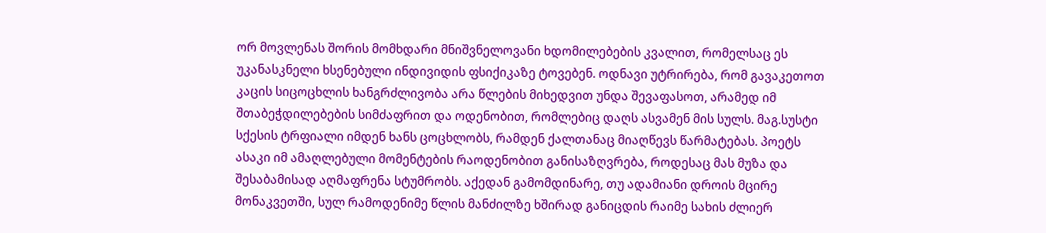ორ მოვლენას შორის მომხდარი მნიშვნელოვანი ხდომილებების კვალით, რომელსაც ეს უკანასკნელი ხსენებული ინდივიდის ფსიქიკაზე ტოვებენ. ოდნავი უტრირება, რომ გავაკეთოთ კაცის სიცოცხლის ხანგრძლივობა არა წლების მიხედვით უნდა შევაფასოთ, არამედ იმ შთაბეჭდილებების სიმძაფრით და ოდენობით, რომლებიც დაღს ასვამენ მის სულს. მაგ.სუსტი სქესის ტრფიალი იმდენ ხანს ცოცხლობს, რამდენ ქალთანაც მიაღწევს წარმატებას. პოეტს ასაკი იმ ამაღლებული მომენტების რაოდენობით განისაზღვრება, როდესაც მას მუზა და შესაბამისად აღმაფრენა სტუმრობს. აქედან გამომდინარე, თუ ადამიანი დროის მცირე მონაკვეთში, სულ რამოდენიმე წლის მანძილზე ხშირად განიცდის რაიმე სახის ძლიერ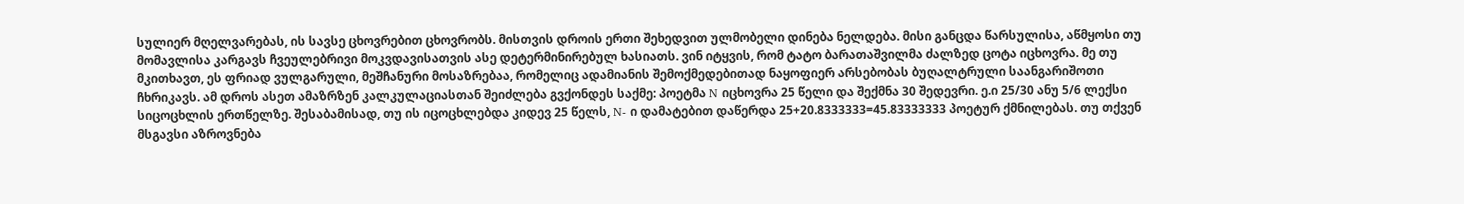სულიერ მღელვარებას, ის სავსე ცხოვრებით ცხოვრობს. მისთვის დროის ერთი შეხედვით ულმობელი დინება ნელდება. მისი განცდა წარსულისა, აწმყოსი თუ მომავლისა კარგავს ჩვეულებრივი მოკვდავისათვის ასე დეტერმინირებულ ხასიათს. ვინ იტყვის, რომ ტატო ბარათაშვილმა ძალზედ ცოტა იცხოვრა. მე თუ მკითხავთ, ეს ფრიად ვულგარული, მეშჩანური მოსაზრებაა, რომელიც ადამიანის შემოქმედებითად ნაყოფიერ არსებობას ბუღალტრული საანგარიშოთი ჩხრიკავს. ამ დროს ასეთ ამაზრზენ კალკულაციასთან შეიძლება გვქონდეს საქმე: პოეტმა N იცხოვრა 25 წელი და შექმნა 30 შედევრი. ე.ი 25/30 ანუ 5/6 ლექსი სიცოცხლის ერთწელზე. შესაბამისად, თუ ის იცოცხლებდა კიდევ 25 წელს, N- ი დამატებით დაწერდა 25+20.8333333=45.83333333 პოეტურ ქმნილებას. თუ თქვენ მსგავსი აზროვნება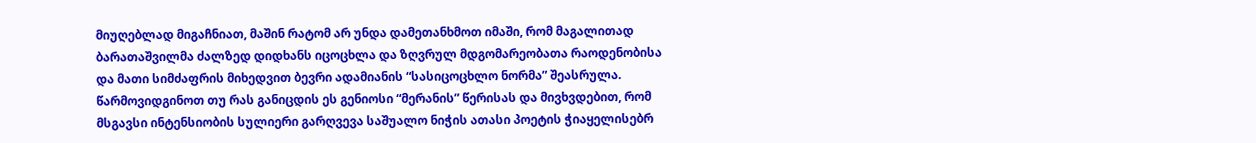მიუღებლად მიგაჩნიათ, მაშინ რატომ არ უნდა დამეთანხმოთ იმაში, რომ მაგალითად ბარათაშვილმა ძალზედ დიდხანს იცოცხლა და ზღვრულ მდგომარეობათა რაოდენობისა და მათი სიმძაფრის მიხედვით ბევრი ადამიანის “სასიცოცხლო ნორმა” შეასრულა. წარმოვიდგინოთ თუ რას განიცდის ეს გენიოსი “მერანის” წერისას და მივხვდებით, რომ მსგავსი ინტენსიობის სულიერი გარღვევა საშუალო ნიჭის ათასი პოეტის ჭიაყელისებრ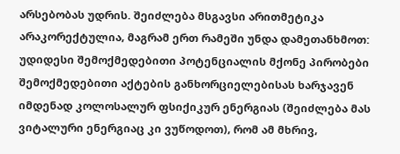არსებობას უდრის. შეიძლება მსგავსი არითმეტიკა არაკორექტულია, მაგრამ ერთ რამეში უნდა დამეთანხმოთ: უდიდესი შემოქმედებითი პოტენციალის მქონე პირობები შემოქმედებითი აქტების განხორციელებისას ხარჯავენ იმდენად კოლოსალურ ფსიქიკურ ენერგიას (შეიძლება მას ვიტალური ენერგიაც კი ვუწოდოთ), რომ ამ მხრივ,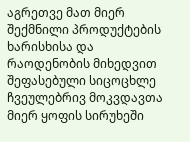აგრეთვე მათ მიერ შექმნილი პროდუქტების ხარისხისა და რაოდენობის მიხედვით შეფასებული სიცოცხლე ჩვეულებრივ მოკვდავთა მიერ ყოფის სირუხეში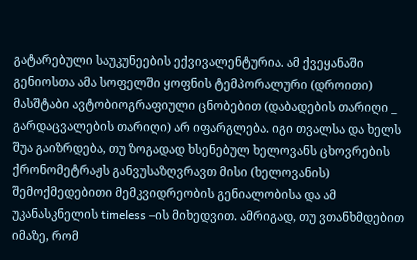გატარებული საუკუნეების ექვივალენტურია. ამ ქვეყანაში გენიოსთა ამა სოფელში ყოფნის ტემპორალური (დროითი) მასშტაბი ავტობიოგრაფიული ცნობებით (დაბადების თარიღი _ გარდაცვალების თარიღი) არ იფარგლება. იგი თვალსა და ხელს შუა გაიზრდება, თუ ზოგადად ხსენებულ ხელოვანს ცხოვრების ქრონომეტრაჟს განვუსაზღვრავთ მისი (ხელოვანის) შემოქმედებითი მემკვიდრეობის გენიალობისა და ამ უკანასკნელის timeless –ის მიხედვით. ამრიგად, თუ ვთანხმდებით იმაზე, რომ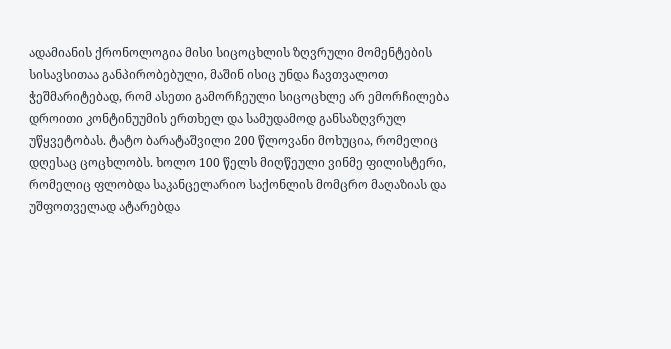ადამიანის ქრონოლოგია მისი სიცოცხლის ზღვრული მომენტების სისავსითაა განპირობებული, მაშინ ისიც უნდა ჩავთვალოთ ჭეშმარიტებად, რომ ასეთი გამორჩეული სიცოცხლე არ ემორჩილება დროითი კონტინუუმის ერთხელ და სამუდამოდ განსაზღვრულ უწყვეტობას. ტატო ბარატაშვილი 200 წლოვანი მოხუცია, რომელიც დღესაც ცოცხლობს. ხოლო 100 წელს მიღწეული ვინმე ფილისტერი, რომელიც ფლობდა საკანცელარიო საქონლის მომცრო მაღაზიას და უშფოთველად ატარებდა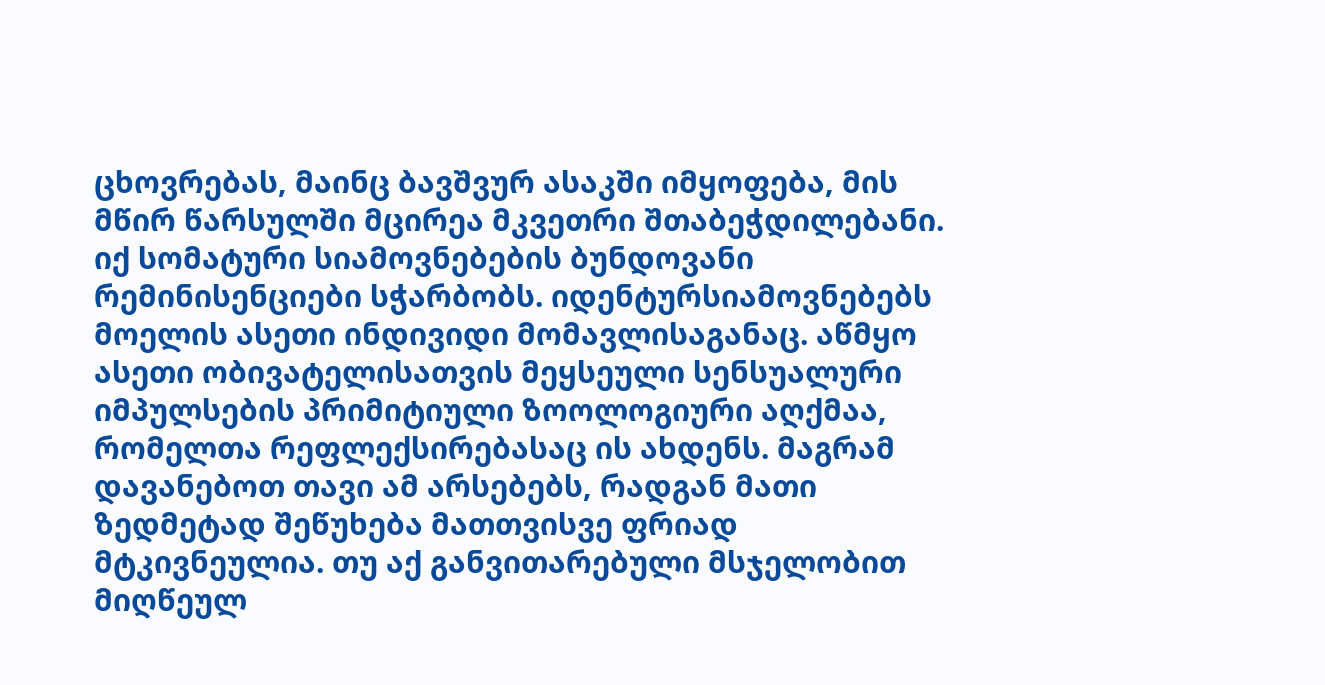ცხოვრებას, მაინც ბავშვურ ასაკში იმყოფება, მის მწირ წარსულში მცირეა მკვეთრი შთაბეჭდილებანი. იქ სომატური სიამოვნებების ბუნდოვანი რემინისენციები სჭარბობს. იდენტურსიამოვნებებს მოელის ასეთი ინდივიდი მომავლისაგანაც. აწმყო ასეთი ობივატელისათვის მეყსეული სენსუალური იმპულსების პრიმიტიული ზოოლოგიური აღქმაა, რომელთა რეფლექსირებასაც ის ახდენს. მაგრამ დავანებოთ თავი ამ არსებებს, რადგან მათი ზედმეტად შეწუხება მათთვისვე ფრიად მტკივნეულია. თუ აქ განვითარებული მსჯელობით მიღწეულ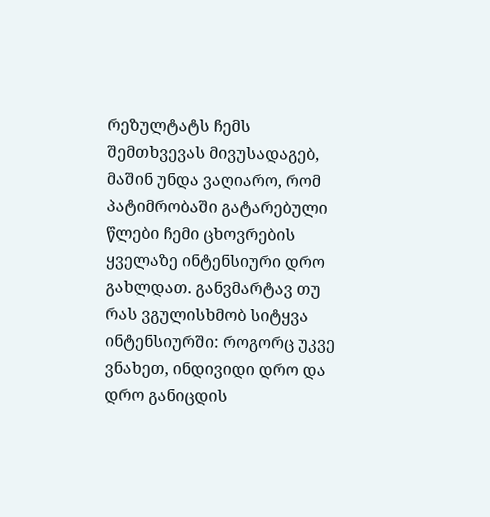რეზულტატს ჩემს შემთხვევას მივუსადაგებ, მაშინ უნდა ვაღიარო, რომ პატიმრობაში გატარებული წლები ჩემი ცხოვრების ყველაზე ინტენსიური დრო გახლდათ. განვმარტავ თუ რას ვგულისხმობ სიტყვა ინტენსიურში: როგორც უკვე ვნახეთ, ინდივიდი დრო და დრო განიცდის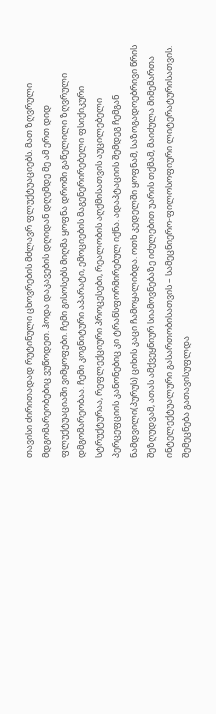თავისი ძირითადად რუტინული ცხოვრების მძლავრ ფლუქტუაციებს. მათ ზღვრული მდგომარეობებიც ვუწოდეთ. ჰოდა დაკავების დღიდან დღემდე მე ამ ერთ დიდ ფლუქტუაციაში ვიმყოფები. ჩემი გისოსებს მიღმა ყოფნა დროში გაწელილი ზღვრული დმგომარეობაა. ჩემი კოგნიტური აპარატი, ემოციების მაგენერირებელი ფსიქიკური სტრუქტურაა, რეფლექციური პროცესები, რეალობის აღქმისათვის აუცილებელი პერცეფციის კანონებიც კი ტრანსფორმირებულ იქნა. ადაპტაციის შემდეგ ჩემგან ნამდვილი(პურუს) ციხის კაცი ჩამოყალიბდა. ოთხ კედელში ყოფნამ, საზოგადოებრივი წრის შეზღუდვამ, ათას ამქვეყნიურ სიამოვნებაზე იძულებით უარის თქმამ, მაიძულა მიმემართა ინტელექტუალური გასართობისათვის – სამეცნიერო-ფილოსოფიური ლიტერატურისათვის. შემეცნება გათავისუფლდა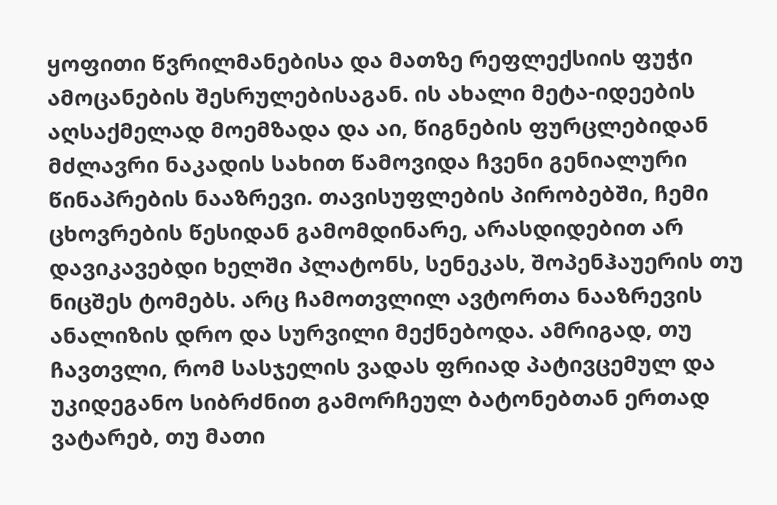ყოფითი წვრილმანებისა და მათზე რეფლექსიის ფუჭი ამოცანების შესრულებისაგან. ის ახალი მეტა-იდეების აღსაქმელად მოემზადა და აი, წიგნების ფურცლებიდან მძლავრი ნაკადის სახით წამოვიდა ჩვენი გენიალური წინაპრების ნააზრევი. თავისუფლების პირობებში, ჩემი ცხოვრების წესიდან გამომდინარე, არასდიდებით არ დავიკავებდი ხელში პლატონს, სენეკას, შოპენჰაუერის თუ ნიცშეს ტომებს. არც ჩამოთვლილ ავტორთა ნააზრევის ანალიზის დრო და სურვილი მექნებოდა. ამრიგად, თუ ჩავთვლი, რომ სასჯელის ვადას ფრიად პატივცემულ და უკიდეგანო სიბრძნით გამორჩეულ ბატონებთან ერთად ვატარებ, თუ მათი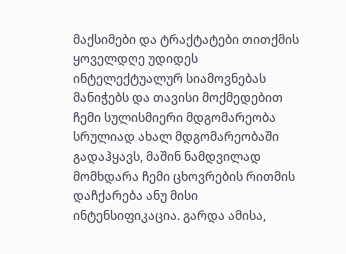მაქსიმები და ტრაქტატები თითქმის ყოველდღე უდიდეს ინტელექტუალურ სიამოვნებას მანიჭებს და თავისი მოქმედებით ჩემი სულისმიერი მდგომარეობა სრულიად ახალ მდგომარეობაში გადაჰყავს, მაშინ ნამდვილად მომხდარა ჩემი ცხოვრების რითმის დაჩქარება ანუ მისი ინტენსიფიკაცია. გარდა ამისა,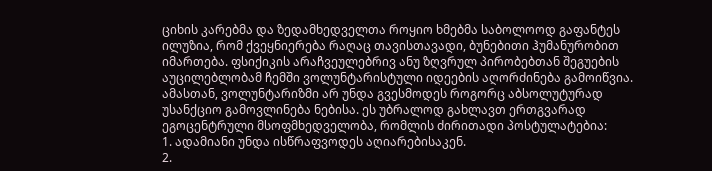ციხის კარებმა და ზედამხედველთა როყიო ხმებმა საბოლოოდ გაფანტეს ილუზია, რომ ქვეყნიერება რაღაც თავისთავადი, ბუნებითი ჰუმანურობით იმართება. ფსიქიკის არაჩვეულებრივ ანუ ზღვრულ პირობებთან შეგუების აუცილებლობამ ჩემში ვოლუნტარისტული იდეების აღორძინება გამოიწვია. ამასთან, ვოლუნტარიზმი არ უნდა გვესმოდეს როგორც აბსოლუტურად უსანქციო გამოვლინება ნებისა. ეს უბრალოდ გახლავთ ერთგვარად ეგოცენტრული მსოფმხედველობა, რომლის ძირითადი პოსტულატებია:
1. ადამიანი უნდა ისწრაფვოდეს აღიარებისაკენ.
2.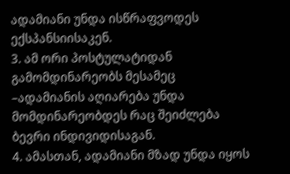ადამიანი უნდა ისწრაფვოდეს ექსპანსიისაკენ.
3. ამ ორი პოსტულატიდან გამომდინარეობს მესამეც –ადამიანის აღიარება უნდა მომდინარეობდეს რაც შეიძლება ბევრი ინდივიდისაგან.
4. ამასთან, ადამიანი მზად უნდა იყოს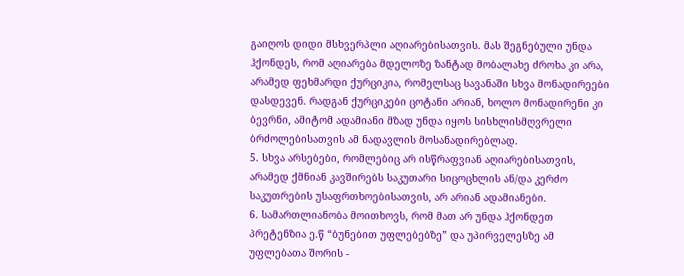გაიღოს დიდი მსხვერპლი აღიარებისათვის. მას შეგნებული უნდა ჰქონდეს, რომ აღიარება მდელოზე ზანტად მობალახე ძროხა კი არა, არამედ ფეხმარდი ქურციკია, რომელსაც სავანაში სხვა მონადირეები დასდევენ. რადგან ქურციკები ცოტანი არიან, ხოლო მონადირენი კი ბევრნი, ამიტომ ადამიანი მზად უნდა იყოს სისხლისმღვრელი ბრძოლებისათვის ამ ნადავლის მოსანადირებლად.
5. სხვა არსებები, რომლებიც არ ისწრაფვიან აღიარებისათვის, არამედ ქმნიან კავშირებს საკუთარი სიცოცხლის ან/და კერძო საკუთრების უსაფრთხოებისათვის, არ არიან ადამიანები.
6. სამართლიანობა მოითხოვს, რომ მათ არ უნდა ჰქონდეთ პრეტენზია ე.წ “ბუნებით უფლებებზე” და უპირველესზე ამ უფლებათა შორის -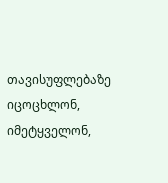თავისუფლებაზე იცოცხლონ, იმეტყველონ,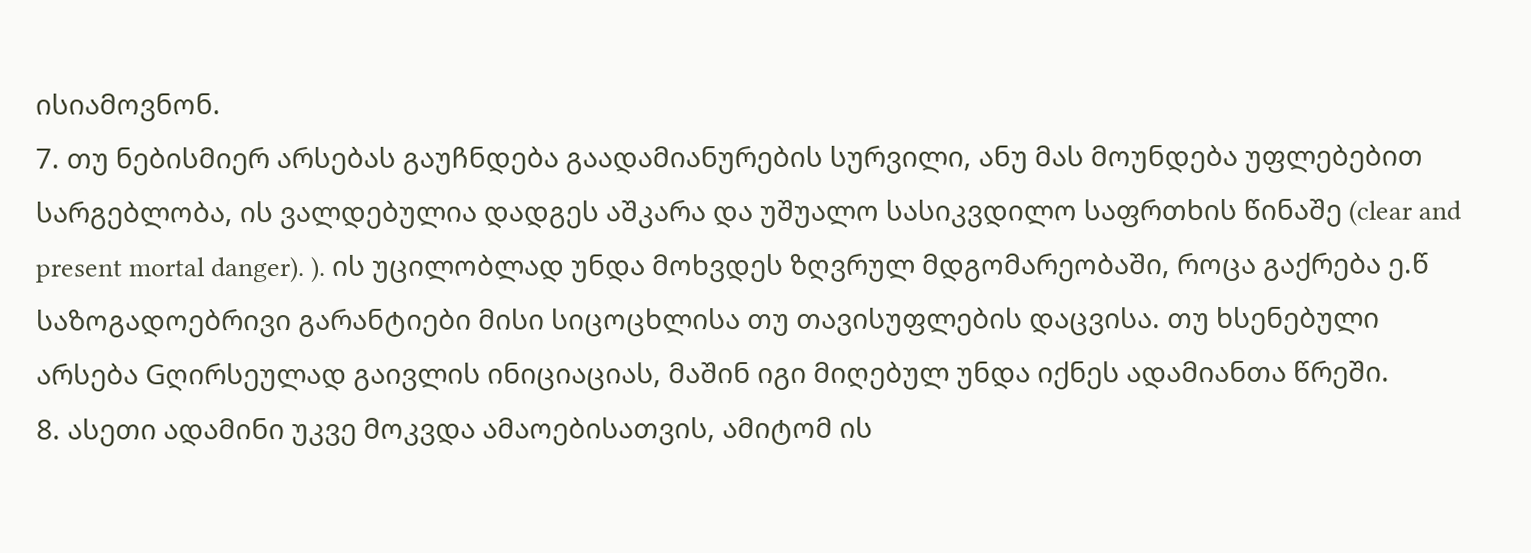ისიამოვნონ.
7. თუ ნებისმიერ არსებას გაუჩნდება გაადამიანურების სურვილი, ანუ მას მოუნდება უფლებებით სარგებლობა, ის ვალდებულია დადგეს აშკარა და უშუალო სასიკვდილო საფრთხის წინაშე (clear and present mortal danger). ). ის უცილობლად უნდა მოხვდეს ზღვრულ მდგომარეობაში, როცა გაქრება ე.წ საზოგადოებრივი გარანტიები მისი სიცოცხლისა თუ თავისუფლების დაცვისა. თუ ხსენებული არსება Gღირსეულად გაივლის ინიციაციას, მაშინ იგი მიღებულ უნდა იქნეს ადამიანთა წრეში.
8. ასეთი ადამინი უკვე მოკვდა ამაოებისათვის, ამიტომ ის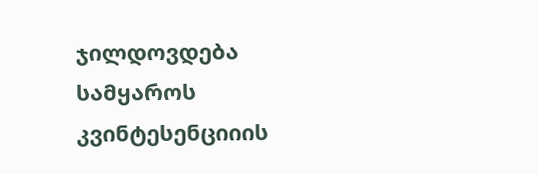ჯილდოვდება სამყაროს კვინტესენციიის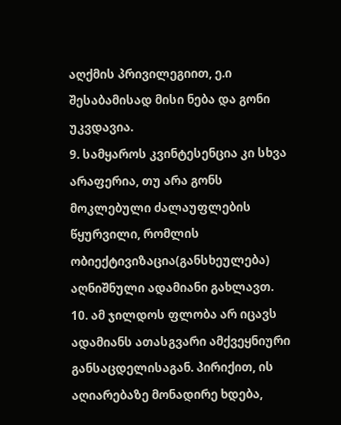აღქმის პრივილეგიით, ე.ი შესაბამისად მისი ნება და გონი უკვდავია.
9. სამყაროს კვინტესენცია კი სხვა არაფერია, თუ არა გონს მოკლებული ძალაუფლების წყურვილი, რომლის ობიექტივიზაცია(განსხეულება) აღნიშნული ადამიანი გახლავთ.
10. ამ ჯილდოს ფლობა არ იცავს ადამიანს ათასგვარი ამქვეყნიური განსაცდელისაგან. პირიქით, ის აღიარებაზე მონადირე ხდება,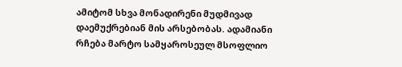ამიტომ სხვა მონადირენი მუდმივად დაემუქრებიან მის არსებობას. ადამიანი რჩება მარტო სამყაროსეულ მსოფლიო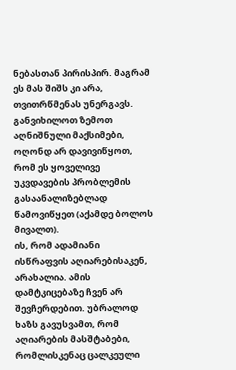ნებასთან პირისპირ. მაგრამ ეს მას შიშს კი არა, თვითრწმენას უნერგავს.
განვიხილოთ ზემოთ აღნიშნული მაქსიმები, ოღონდ არ დავივიწყოთ, რომ ეს ყოველივე უკვდავების პრობლემის გასაანალიზებლად წამოვიწყეთ (აქამდე ბოლოს მივალთ).
ის, რომ ადამიანი ისწრაფვის აღიარებისაკენ, არახალია. ამის დამტკიცებაზე ჩვენ არ შევჩერდებით. უბრალოდ ხაზს გავუსვამთ, რომ აღიარების მასშტაბები, რომლისკენაც ცალკეული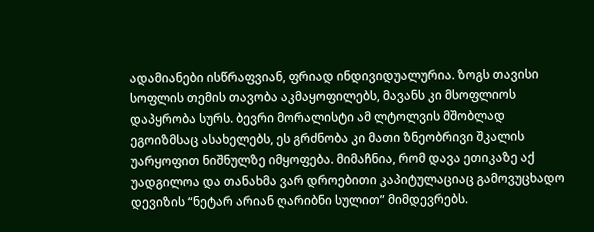ადამიანები ისწრაფვიან, ფრიად ინდივიდუალურია. ზოგს თავისი სოფლის თემის თავობა აკმაყოფილებს, მავანს კი მსოფლიოს დაპყრობა სურს. ბევრი მორალისტი ამ ლტოლვის მშობლად ეგოიზმსაც ასახელებს, ეს გრძნობა კი მათი ზნეობრივი შკალის უარყოფით ნიშნულზე იმყოფება. მიმაჩნია, რომ დავა ეთიკაზე აქ უადგილოა და თანახმა ვარ დროებითი კაპიტულაციაც გამოვუცხადო დევიზის “ნეტარ არიან ღარიბნი სულით” მიმდევრებს.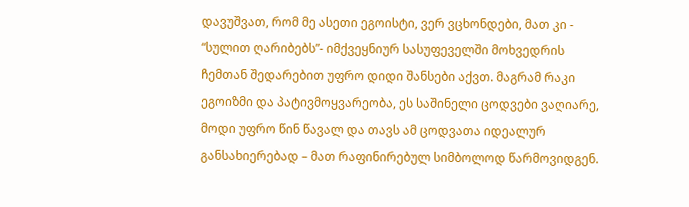დავუშვათ, რომ მე ასეთი ეგოისტი, ვერ ვცხონდები, მათ კი - “სულით ღარიბებს”- იმქვეყნიურ სასუფეველში მოხვედრის ჩემთან შედარებით უფრო დიდი შანსები აქვთ. მაგრამ რაკი ეგოიზმი და პატივმოყვარეობა, ეს საშინელი ცოდვები ვაღიარე, მოდი უფრო წინ წავალ და თავს ამ ცოდვათა იდეალურ განსახიერებად – მათ რაფინირებულ სიმბოლოდ წარმოვიდგენ.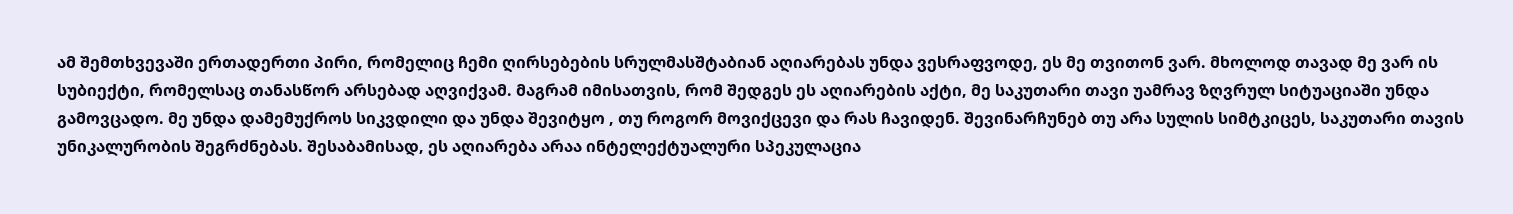ამ შემთხვევაში ერთადერთი პირი, რომელიც ჩემი ღირსებების სრულმასშტაბიან აღიარებას უნდა ვესრაფვოდე, ეს მე თვითონ ვარ. მხოლოდ თავად მე ვარ ის სუბიექტი, რომელსაც თანასწორ არსებად აღვიქვამ. მაგრამ იმისათვის, რომ შედგეს ეს აღიარების აქტი, მე საკუთარი თავი უამრავ ზღვრულ სიტუაციაში უნდა გამოვცადო. მე უნდა დამემუქროს სიკვდილი და უნდა შევიტყო , თუ როგორ მოვიქცევი და რას ჩავიდენ. შევინარჩუნებ თუ არა სულის სიმტკიცეს, საკუთარი თავის უნიკალურობის შეგრძნებას. შესაბამისად, ეს აღიარება არაა ინტელექტუალური სპეკულაცია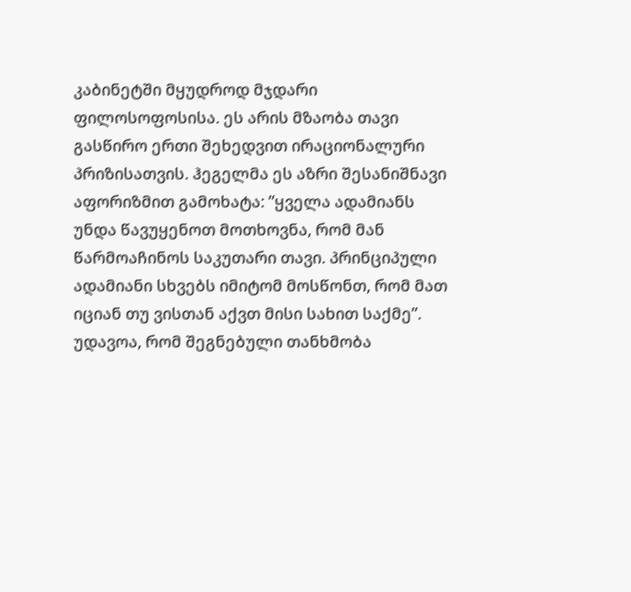კაბინეტში მყუდროდ მჯდარი ფილოსოფოსისა. ეს არის მზაობა თავი გასწირო ერთი შეხედვით ირაციონალური პრიზისათვის. ჰეგელმა ეს აზრი შესანიშნავი აფორიზმით გამოხატა: ”ყველა ადამიანს უნდა წავუყენოთ მოთხოვნა, რომ მან წარმოაჩინოს საკუთარი თავი. პრინციპული ადამიანი სხვებს იმიტომ მოსწონთ, რომ მათ იციან თუ ვისთან აქვთ მისი სახით საქმე”. უდავოა, რომ შეგნებული თანხმობა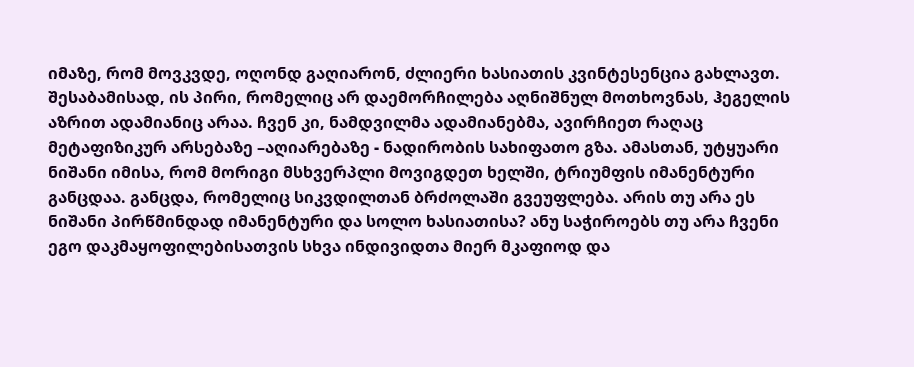იმაზე, რომ მოვკვდე, ოღონდ გაღიარონ, ძლიერი ხასიათის კვინტესენცია გახლავთ. შესაბამისად, ის პირი, რომელიც არ დაემორჩილება აღნიშნულ მოთხოვნას, ჰეგელის აზრით ადამიანიც არაა. ჩვენ კი, ნამდვილმა ადამიანებმა, ავირჩიეთ რაღაც მეტაფიზიკურ არსებაზე –აღიარებაზე - ნადირობის სახიფათო გზა. ამასთან, უტყუარი ნიშანი იმისა, რომ მორიგი მსხვერპლი მოვიგდეთ ხელში, ტრიუმფის იმანენტური განცდაა. განცდა, რომელიც სიკვდილთან ბრძოლაში გვეუფლება. არის თუ არა ეს ნიშანი პირწმინდად იმანენტური და სოლო ხასიათისა? ანუ საჭიროებს თუ არა ჩვენი ეგო დაკმაყოფილებისათვის სხვა ინდივიდთა მიერ მკაფიოდ და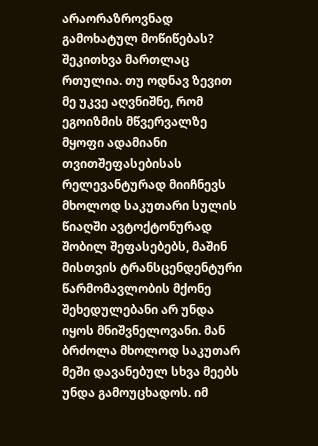არაორაზროვნად გამოხატულ მოწიწებას? შეკითხვა მართლაც რთულია. თუ ოდნავ ზევით მე უკვე აღვნიშნე, რომ ეგოიზმის მწვერვალზე მყოფი ადამიანი თვითშეფასებისას რელევანტურად მიიჩნევს მხოლოდ საკუთარი სულის წიაღში ავტოქტონურად შობილ შეფასებებს, მაშინ მისთვის ტრანსცენდენტური წარმომავლობის მქონე შეხედულებანი არ უნდა იყოს მნიშვნელოვანი. მან ბრძოლა მხოლოდ საკუთარ მეში დავანებულ სხვა მეებს უნდა გამოუცხადოს. იმ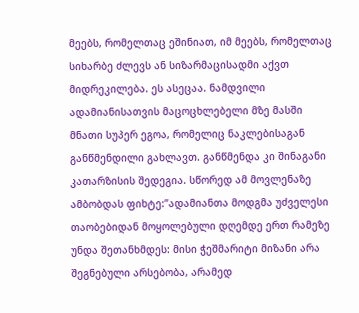მეებს, რომელთაც ეშინიათ, იმ მეებს, რომელთაც სიხარბე ძლევს ან სიზარმაცისადმი აქვთ მიდრეკილება. ეს ასეცაა. ნამდვილი ადამიანისათვის მაცოცხლებელი მზე მასში მნათი სუპერ ეგოა, რომელიც ნაკლებისაგან განწმენდილი გახლავთ. განწმენდა კი შინაგანი კათარზისის შედეგია. სწორედ ამ მოვლენაზე ამბობდას ფიხტე:”ადამიანთა მოდგმა უძველესი თაობებიდან მოყოლებული დღემდე ერთ რამეზე უნდა შეთანხმდეს: მისი ჭეშმარიტი მიზანი არა შეგნებული არსებობა, არამედ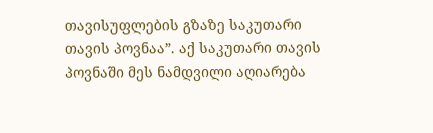თავისუფლების გზაზე საკუთარი თავის პოვნაა”. აქ საკუთარი თავის პოვნაში მეს ნამდვილი აღიარება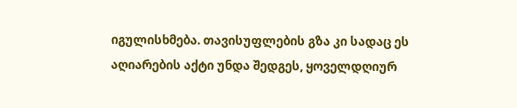იგულისხმება. თავისუფლების გზა კი სადაც ეს აღიარების აქტი უნდა შედგეს, ყოველდღიურ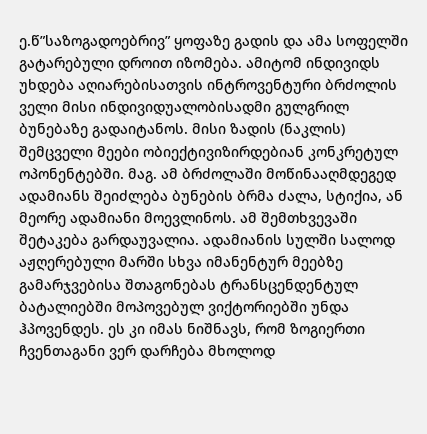ე.წ”საზოგადოებრივ” ყოფაზე გადის და ამა სოფელში გატარებული დროით იზომება. ამიტომ ინდივიდს უხდება აღიარებისათვის ინტროვენტური ბრძოლის ველი მისი ინდივიდუალობისადმი გულგრილ ბუნებაზე გადაიტანოს. მისი ზადის (ნაკლის) შემცველი მეები ობიექტივიზირდებიან კონკრეტულ ოპონენტებში. მაგ. ამ ბრძოლაში მოწინააღმდეგედ ადამიანს შეიძლება ბუნების ბრმა ძალა, სტიქია, ან მეორე ადამიანი მოევლინოს. ამ შემთხვევაში შეტაკება გარდაუვალია. ადამიანის სულში სალოდ აჟღერებული მარში სხვა იმანენტურ მეებზე გამარჯვებისა შთაგონებას ტრანსცენდენტულ ბატალიებში მოპოვებულ ვიქტორიებში უნდა ჰპოვენდეს. ეს კი იმას ნიშნავს, რომ ზოგიერთი ჩვენთაგანი ვერ დარჩება მხოლოდ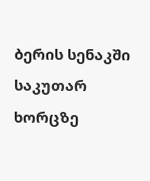ბერის სენაკში საკუთარ ხორცზე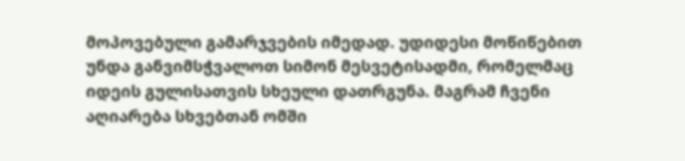მოპოვებული გამარჯვების იმედად. უდიდესი მოწიწებით უნდა განვიმსჭვალოთ სიმონ მესვეტისადმი, რომელმაც იდეის გულისათვის სხეული დათრგუნა. მაგრამ ჩვენი აღიარება სხვებთან ომში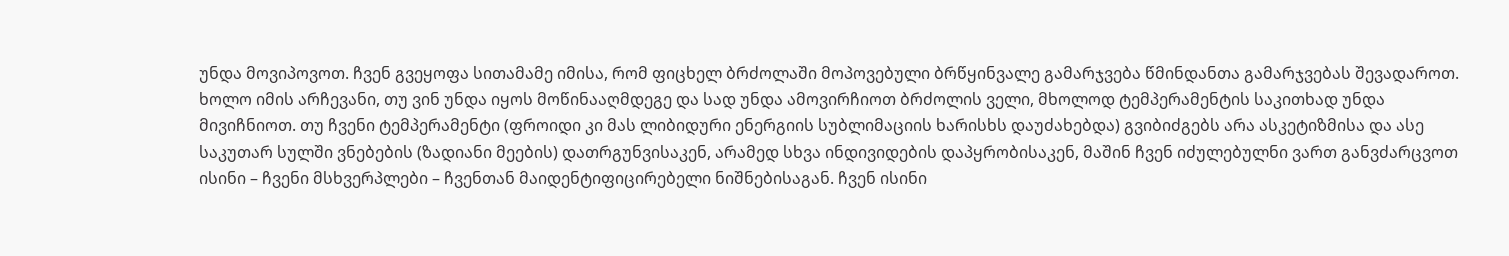უნდა მოვიპოვოთ. ჩვენ გვეყოფა სითამამე იმისა, რომ ფიცხელ ბრძოლაში მოპოვებული ბრწყინვალე გამარჯვება წმინდანთა გამარჯვებას შევადაროთ. ხოლო იმის არჩევანი, თუ ვინ უნდა იყოს მოწინააღმდეგე და სად უნდა ამოვირჩიოთ ბრძოლის ველი, მხოლოდ ტემპერამენტის საკითხად უნდა მივიჩნიოთ. თუ ჩვენი ტემპერამენტი (ფროიდი კი მას ლიბიდური ენერგიის სუბლიმაციის ხარისხს დაუძახებდა) გვიბიძგებს არა ასკეტიზმისა და ასე საკუთარ სულში ვნებების (ზადიანი მეების) დათრგუნვისაკენ, არამედ სხვა ინდივიდების დაპყრობისაკენ, მაშინ ჩვენ იძულებულნი ვართ განვძარცვოთ ისინი – ჩვენი მსხვერპლები – ჩვენთან მაიდენტიფიცირებელი ნიშნებისაგან. ჩვენ ისინი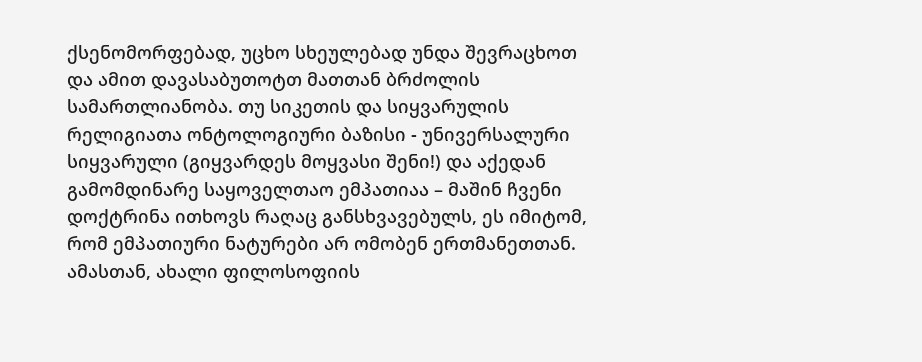ქსენომორფებად, უცხო სხეულებად უნდა შევრაცხოთ და ამით დავასაბუთოტთ მათთან ბრძოლის სამართლიანობა. თუ სიკეთის და სიყვარულის რელიგიათა ონტოლოგიური ბაზისი - უნივერსალური სიყვარული (გიყვარდეს მოყვასი შენი!) და აქედან გამომდინარე საყოველთაო ემპათიაა – მაშინ ჩვენი დოქტრინა ითხოვს რაღაც განსხვავებულს, ეს იმიტომ, რომ ემპათიური ნატურები არ ომობენ ერთმანეთთან. ამასთან, ახალი ფილოსოფიის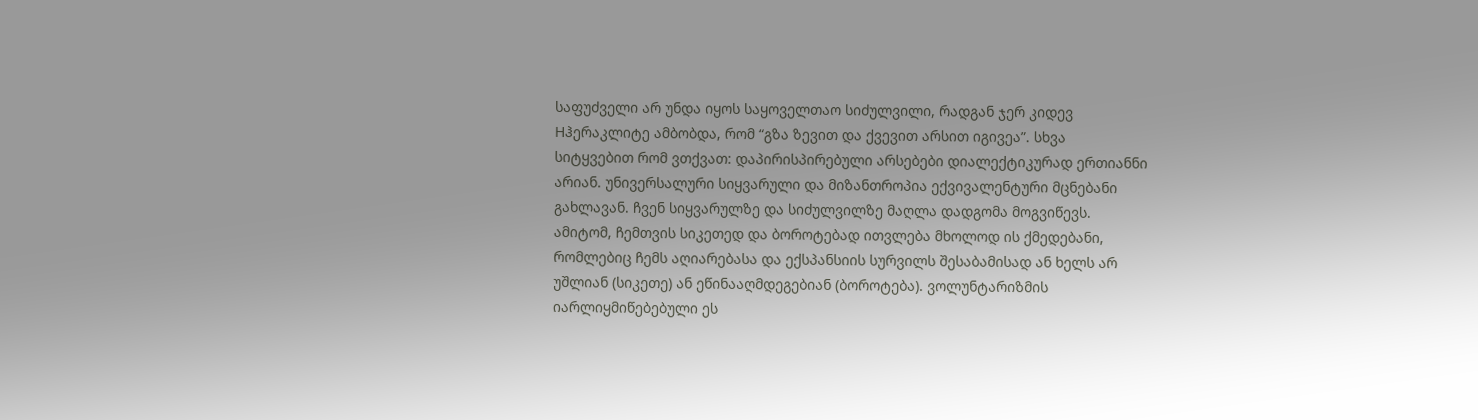საფუძველი არ უნდა იყოს საყოველთაო სიძულვილი, რადგან ჯერ კიდევ Hჰერაკლიტე ამბობდა, რომ “გზა ზევით და ქვევით არსით იგივეა”. სხვა სიტყვებით რომ ვთქვათ: დაპირისპირებული არსებები დიალექტიკურად ერთიანნი არიან. უნივერსალური სიყვარული და მიზანთროპია ექვივალენტური მცნებანი გახლავან. ჩვენ სიყვარულზე და სიძულვილზე მაღლა დადგომა მოგვიწევს. ამიტომ, ჩემთვის სიკეთედ და ბოროტებად ითვლება მხოლოდ ის ქმედებანი, რომლებიც ჩემს აღიარებასა და ექსპანსიის სურვილს შესაბამისად ან ხელს არ უშლიან (სიკეთე) ან ეწინააღმდეგებიან (ბოროტება). ვოლუნტარიზმის იარლიყმიწებებული ეს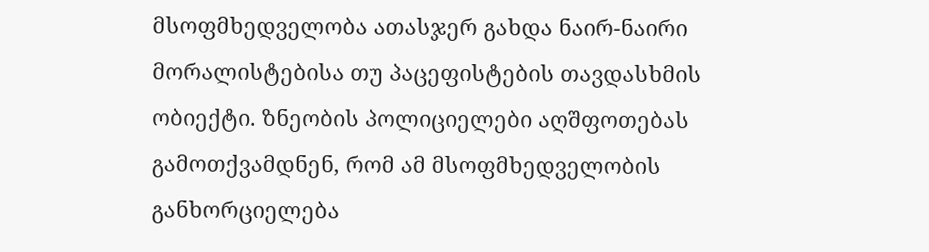მსოფმხედველობა ათასჯერ გახდა ნაირ-ნაირი მორალისტებისა თუ პაცეფისტების თავდასხმის ობიექტი. ზნეობის პოლიციელები აღშფოთებას გამოთქვამდნენ, რომ ამ მსოფმხედველობის განხორციელება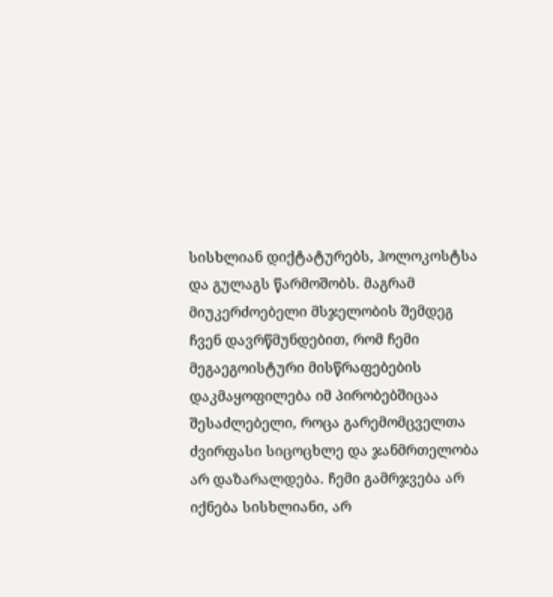სისხლიან დიქტატურებს, ჰოლოკოსტსა და გულაგს წარმოშობს. მაგრამ მიუკერძოებელი მსჯელობის შემდეგ ჩვენ დავრწმუნდებით, რომ ჩემი მეგაეგოისტური მისწრაფებების დაკმაყოფილება იმ პირობებშიცაა შესაძლებელი, როცა გარემომცველთა ძვირფასი სიცოცხლე და ჯანმრთელობა არ დაზარალდება. ჩემი გამრჯვება არ იქნება სისხლიანი, არ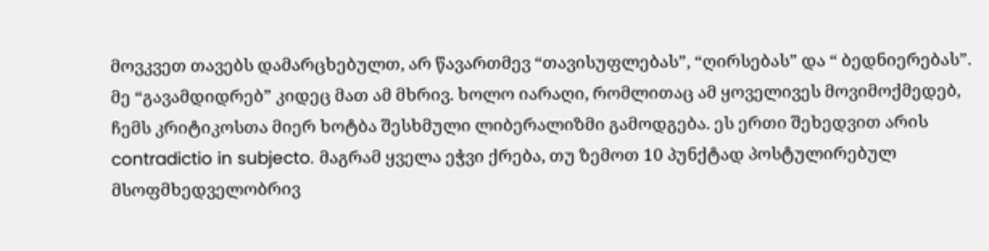მოვკვეთ თავებს დამარცხებულთ, არ წავართმევ “თავისუფლებას”, “ღირსებას” და “ ბედნიერებას”. მე “გავამდიდრებ” კიდეც მათ ამ მხრივ. ხოლო იარაღი, რომლითაც ამ ყოველივეს მოვიმოქმედებ, ჩემს კრიტიკოსთა მიერ ხოტბა შესხმული ლიბერალიზმი გამოდგება. ეს ერთი შეხედვით არის contradictio in subjecto. მაგრამ ყველა ეჭვი ქრება, თუ ზემოთ 10 პუნქტად პოსტულირებულ მსოფმხედველობრივ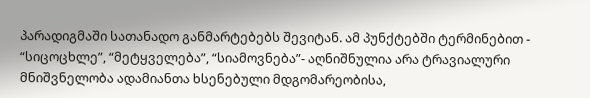პარადიგმაში სათანადო განმარტებებს შევიტან. ამ პუნქტებში ტერმინებით - “სიცოცხლე”, “მეტყველება”, “სიამოვნება”- აღნიშნულია არა ტრავიალური მნიშვნელობა ადამიანთა ხსენებული მდგომარეობისა,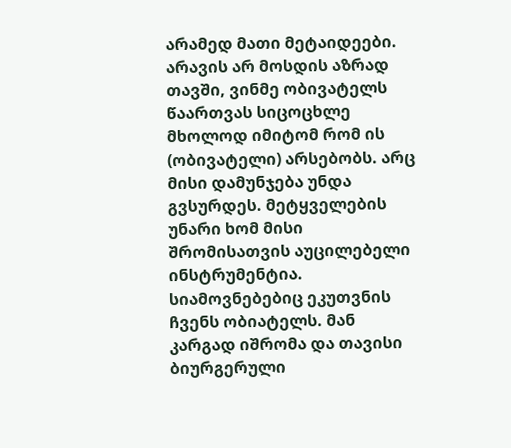არამედ მათი მეტაიდეები. არავის არ მოსდის აზრად თავში, ვინმე ობივატელს წაართვას სიცოცხლე მხოლოდ იმიტომ რომ ის (ობივატელი) არსებობს. არც მისი დამუნჯება უნდა გვსურდეს. მეტყველების უნარი ხომ მისი შრომისათვის აუცილებელი ინსტრუმენტია. სიამოვნებებიც ეკუთვნის ჩვენს ობიატელს. მან კარგად იშრომა და თავისი ბიურგერული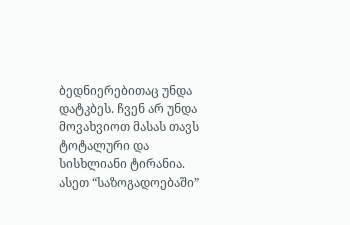ბედნიერებითაც უნდა დატკბეს. ჩვენ არ უნდა მოვახვიოთ მასას თავს ტოტალური და სისხლიანი ტირანია. ასეთ “საზოგადოებაში”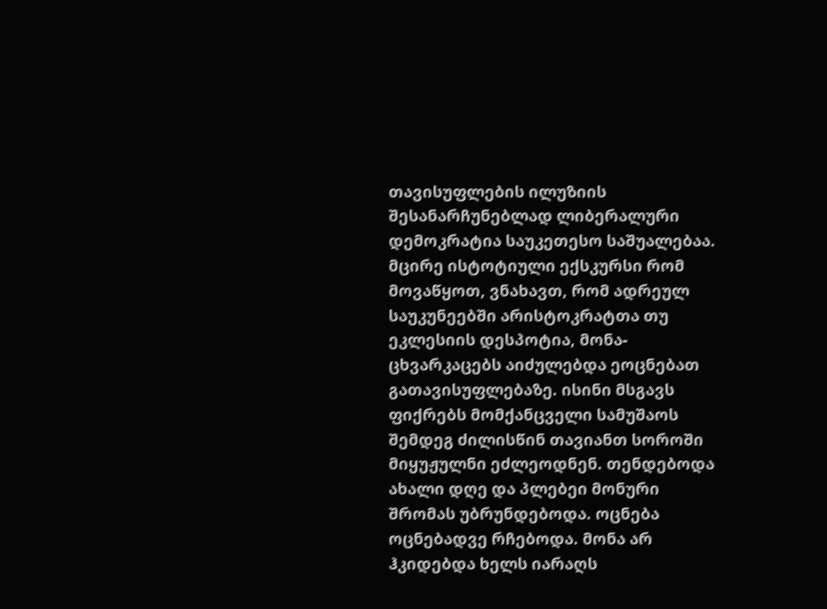თავისუფლების ილუზიის შესანარჩუნებლად ლიბერალური დემოკრატია საუკეთესო საშუალებაა. მცირე ისტოტიული ექსკურსი რომ მოვაწყოთ, ვნახავთ, რომ ადრეულ საუკუნეებში არისტოკრატთა თუ ეკლესიის დესპოტია, მონა-ცხვარკაცებს აიძულებდა ეოცნებათ გათავისუფლებაზე. ისინი მსგავს ფიქრებს მომქანცველი სამუშაოს შემდეგ ძილისწინ თავიანთ სოროში მიყუჟულნი ეძლეოდნენ. თენდებოდა ახალი დღე და პლებეი მონური შრომას უბრუნდებოდა. ოცნება ოცნებადვე რჩებოდა. მონა არ ჰკიდებდა ხელს იარაღს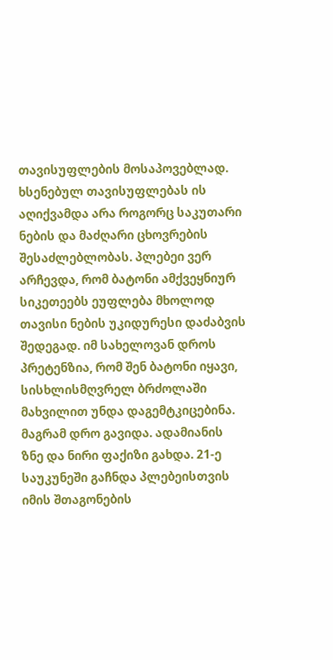თავისუფლების მოსაპოვებლად. ხსენებულ თავისუფლებას ის აღიქვამდა არა როგორც საკუთარი ნების და მაძღარი ცხოვრების შესაძლებლობას. პლებეი ვერ არჩევდა, რომ ბატონი ამქვეყნიურ სიკეთეებს ეუფლება მხოლოდ თავისი ნების უკიდურესი დაძაბვის შედეგად. იმ სახელოვან დროს პრეტენზია, რომ შენ ბატონი იყავი, სისხლისმღვრელ ბრძოლაში მახვილით უნდა დაგემტკიცებინა. მაგრამ დრო გავიდა. ადამიანის ზნე და ნირი ფაქიზი გახდა. 21-ე საუკუნეში გაჩნდა პლებეისთვის იმის შთაგონების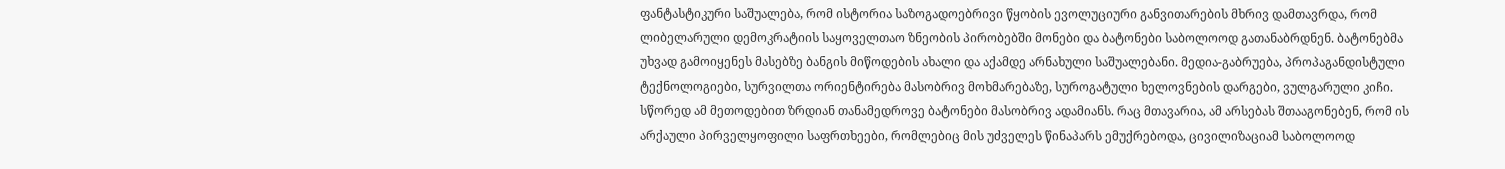ფანტასტიკური საშუალება, რომ ისტორია საზოგადოებრივი წყობის ევოლუციური განვითარების მხრივ დამთავრდა, რომ ლიბელარული დემოკრატიის საყოველთაო ზნეობის პირობებში მონები და ბატონები საბოლოოდ გათანაბრდნენ. ბატონებმა უხვად გამოიყენეს მასებზე ბანგის მიწოდების ახალი და აქამდე არნახული საშუალებანი. მედია-გაბრუება, პროპაგანდისტული ტექნოლოგიები, სურვილთა ორიენტირება მასობრივ მოხმარებაზე, სუროგატული ხელოვნების დარგები, ვულგარული კიჩი. სწორედ ამ მეთოდებით ზრდიან თანამედროვე ბატონები მასობრივ ადამიანს. რაც მთავარია, ამ არსებას შთააგონებენ, რომ ის არქაული პირველყოფილი საფრთხეები, რომლებიც მის უძველეს წინაპარს ემუქრებოდა, ცივილიზაციამ საბოლოოდ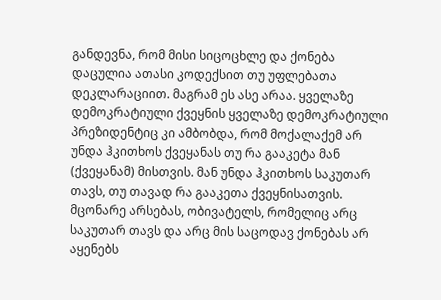განდევნა, რომ მისი სიცოცხლე და ქონება დაცულია ათასი კოდექსით თუ უფლებათა დეკლარაციით. მაგრამ ეს ასე არაა. ყველაზე დემოკრატიული ქვეყნის ყველაზე დემოკრატიული პრეზიდენტიც კი ამბობდა, რომ მოქალაქემ არ უნდა ჰკითხოს ქვეყანას თუ რა გააკეტა მან (ქვეყანამ) მისთვის. მან უნდა ჰკითხოს საკუთარ თავს, თუ თავად რა გააკეთა ქვეყნისათვის. მცონარე არსებას, ობივატელს, რომელიც არც საკუთარ თავს და არც მის საცოდავ ქონებას არ აყენებს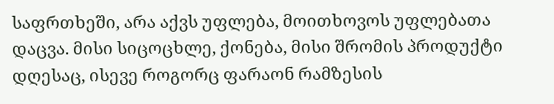საფრთხეში, არა აქვს უფლება, მოითხოვოს უფლებათა დაცვა. მისი სიცოცხლე, ქონება, მისი შრომის პროდუქტი დღესაც, ისევე როგორც ფარაონ რამზესის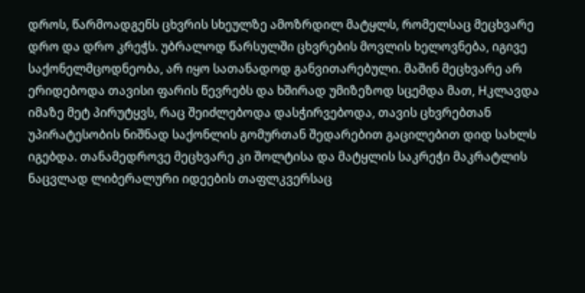დროს, წარმოადგენს ცხვრის სხეულზე ამოზრდილ მატყლს, რომელსაც მეცხვარე დრო და დრო კრეჭს. უბრალოდ წარსულში ცხვრების მოვლის ხელოვნება, იგივე საქონელმცოდნეობა, არ იყო სათანადოდ განვითარებული. მაშინ მეცხვარე არ ერიდებოდა თავისი ფარის წევრებს და ხშირად უმიზეზოდ სცემდა მათ, Hკლავდა იმაზე მეტ პირუტყვს, რაც შეიძლებოდა დასჭირვებოდა, თავის ცხვრებთან უპირატესობის ნიშნად საქონლის გომურთან შედარებით გაცილებით დიდ სახლს იგებდა. თანამედროვე მეცხვარე კი შოლტისა და მატყლის საკრეჭი მაკრატლის ნაცვლად ლიბერალური იდეების თაფლკვერსაც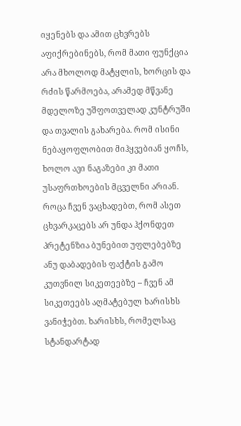იყენებს და ამით ცხვრებს აფიქრებინებს, რომ მათი ფუნქცია არა მხოლოდ მატყლის, ხორცის და რძის წარმოება, არამედ მწვანე მდელოზე უშფოთველად კუნტრუში და თვალის გახარება. რომ ისინი ნებაყოფლობით მიჰყვებიან ყოჩს, ხოლო ავი ნაგაზები კი მათი უსაფრთხოების მცველნი არიან. როცა ჩვენ ვაცხადებთ, რომ ასეთ ცხვარკაცებს არ უნდა ჰქონდეთ პრეტენზია ბუნებით უფლებებზე ანუ დაბადების ფაქტის გამო კუთვნილ სიკეთეებზე – ჩვენ ამ სიკეთეებს აღმატებულ ხარისხს ვანიჭებთ. ხარისხს, რომელსაც სტანდარტად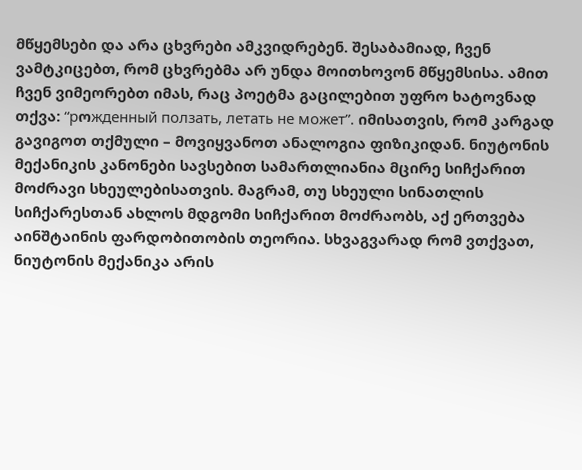მწყემსები და არა ცხვრები ამკვიდრებენ. შესაბამიად, ჩვენ ვამტკიცებთ, რომ ცხვრებმა არ უნდა მოითხოვონ მწყემსისა. ამით ჩვენ ვიმეორებთ იმას, რაც პოეტმა გაცილებით უფრო ხატოვნად თქვა: “рოжденный ползать, летать не может”. იმისათვის, რომ კარგად გავიგოთ თქმული – მოვიყვანოთ ანალოგია ფიზიკიდან. ნიუტონის მექანიკის კანონები სავსებით სამართლიანია მცირე სიჩქარით მოძრავი სხეულებისათვის. მაგრამ, თუ სხეული სინათლის სიჩქარესთან ახლოს მდგომი სიჩქარით მოძრაობს, აქ ერთვება აინშტაინის ფარდობითობის თეორია. სხვაგვარად რომ ვთქვათ, ნიუტონის მექანიკა არის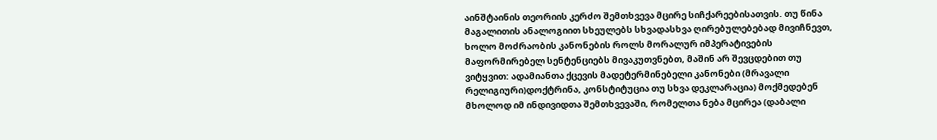აინშტაინის თეორიის კერძო შემთხვევა მცირე სიჩქარეებისათვის. თუ წინა მაგალითის ანალოგიით სხეულებს სხვადასხვა ღირებულებებად მივიჩნევთ, ხოლო მოძრაობის კანონების როლს მორალურ იმპერატივების მაფორმირებელ სენტენციებს მივაკუთვნებთ, მაშინ არ შევცდებით თუ ვიტყვით: ადამიანთა ქცევის მადეტერმინებელი კანონები (მრავალი რელიგიური)დოქტრინა, კონსტიტუცია თუ სხვა დეკლარაცია) მოქმედებენ მხოლოდ იმ ინდივიდთა შემთხვევაში, რომელთა ნება მცირეა (დაბალი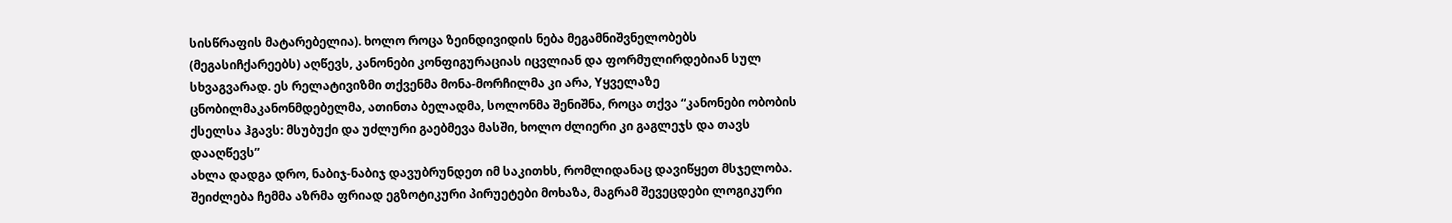სისწრაფის მატარებელია). ხოლო როცა ზეინდივიდის ნება მეგამნიშვნელობებს (მეგასიჩქარეებს) აღწევს, კანონები კონფიგურაციას იცვლიან და ფორმულირდებიან სულ სხვაგვარად. ეს რელატივიზმი თქვენმა მონა-მორჩილმა კი არა, Yყველაზე ცნობილმაკანონმდებელმა, ათინთა ბელადმა, სოლონმა შენიშნა, როცა თქვა “კანონები ობობის ქსელსა ჰგავს: მსუბუქი და უძლური გაებმევა მასში, ხოლო ძლიერი კი გაგლეჯს და თავს დააღწევს”
ახლა დადგა დრო, ნაბიჯ-ნაბიჯ დავუბრუნდეთ იმ საკითხს, რომლიდანაც დავიწყეთ მსჯელობა. შეიძლება ჩემმა აზრმა ფრიად ეგზოტიკური პირუეტები მოხაზა, მაგრამ შევეცდები ლოგიკური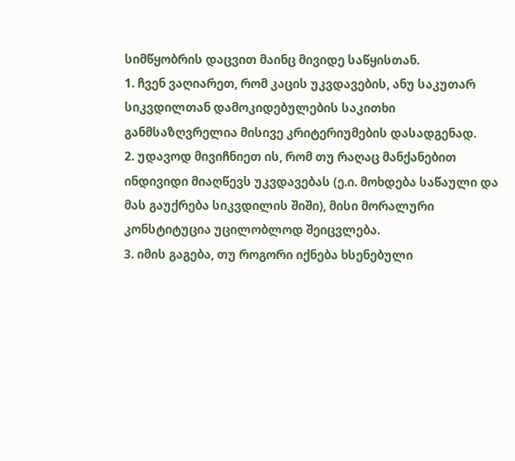სიმწყობრის დაცვით მაინც მივიდე საწყისთან.
1. ჩვენ ვაღიარეთ, რომ კაცის უკვდავების, ანუ საკუთარ სიკვდილთან დამოკიდებულების საკითხი განმსაზღვრელია მისივე კრიტერიუმების დასადგენად.
2. უდავოდ მივიჩნიეთ ის, რომ თუ რაღაც მანქანებით ინდივიდი მიაღწევს უკვდავებას (ე.ი. მოხდება საწაული და მას გაუქრება სიკვდილის შიში), მისი მორალური კონსტიტუცია უცილობლოდ შეიცვლება.
3. იმის გაგება, თუ როგორი იქნება ხსენებული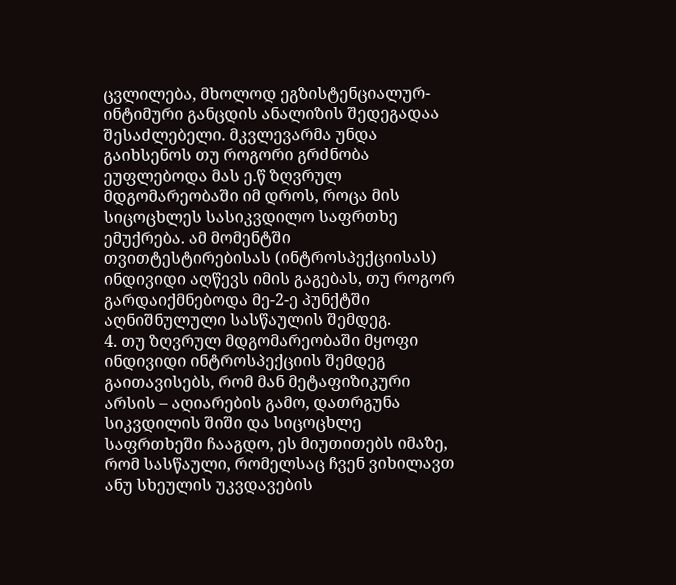ცვლილება, მხოლოდ ეგზისტენციალურ-ინტიმური განცდის ანალიზის შედეგადაა შესაძლებელი. მკვლევარმა უნდა გაიხსენოს თუ როგორი გრძნობა ეუფლებოდა მას ე.წ ზღვრულ მდგომარეობაში იმ დროს, როცა მის სიცოცხლეს სასიკვდილო საფრთხე ემუქრება. ამ მომენტში თვითტესტირებისას (ინტროსპექციისას) ინდივიდი აღწევს იმის გაგებას, თუ როგორ გარდაიქმნებოდა მე-2-ე პუნქტში აღნიშნულული სასწაულის შემდეგ.
4. თუ ზღვრულ მდგომარეობაში მყოფი ინდივიდი ინტროსპექციის შემდეგ გაითავისებს, რომ მან მეტაფიზიკური არსის – აღიარების გამო, დათრგუნა სიკვდილის შიში და სიცოცხლე საფრთხეში ჩააგდო, ეს მიუთითებს იმაზე, რომ სასწაული, რომელსაც ჩვენ ვიხილავთ ანუ სხეულის უკვდავების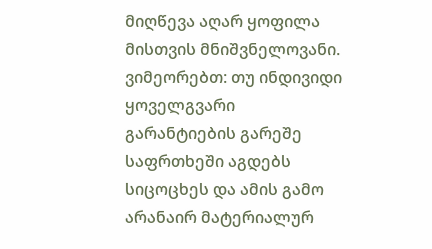მიღწევა აღარ ყოფილა მისთვის მნიშვნელოვანი. ვიმეორებთ: თუ ინდივიდი ყოველგვარი გარანტიების გარეშე საფრთხეში აგდებს სიცოცხეს და ამის გამო არანაირ მატერიალურ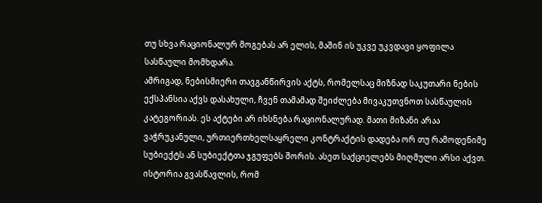თუ სხვა რაციონალურ მოგებას არ ელის, მაშინ ის უკვე უკვდავი ყოფილა სასწაული მომხდარა.
ამრიგად, ნებისმიერი თავგანწირვის აქტს, რომელსაც მიზნად საკუთარი ნების ექსპანსია აქვს დასახული, ჩვენ თამამად შეიძლება მივაკუთვნოთ სასწაულის კატეგორიას. ეს აქტები არ იხსნება რაციონალურად. მათი მიზანი არაა ვაჭრუკანული, ურთიერთხელსაყრელი კონტრაქტის დადება ორ თუ რამოდენიმე სუბიექტს ან სუბიექტთა ჯგუფებს შორის. ასეთ საქციელებს მიღმული არსი აქვთ. ისტორია გვასწავლის, რომ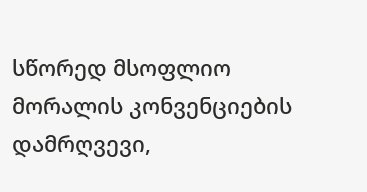სწორედ მსოფლიო მორალის კონვენციების დამრღვევი,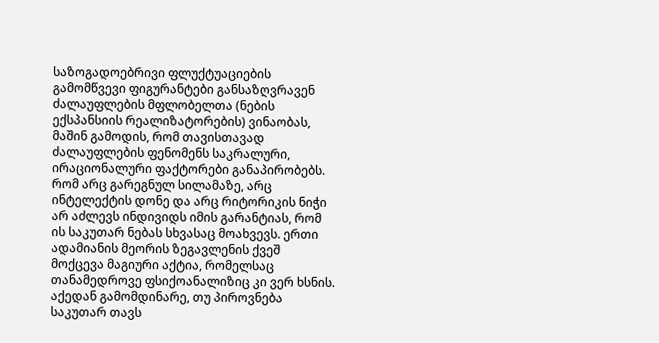საზოგადოებრივი ფლუქტუაციების გამომწვევი ფიგურანტები განსაზღვრავენ ძალაუფლების მფლობელთა (ნების ექსპანსიის რეალიზატორების) ვინაობას, მაშინ გამოდის, რომ თავისთავად ძალაუფლების ფენომენს საკრალური, ირაციონალური ფაქტორები განაპირობებს. რომ არც გარეგნულ სილამაზე, არც ინტელექტის დონე და არც რიტორიკის ნიჭი არ აძლევს ინდივიდს იმის გარანტიას, რომ ის საკუთარ ნებას სხვასაც მოახვევს. ერთი ადამიანის მეორის ზეგავლენის ქვეშ მოქცევა მაგიური აქტია, რომელსაც თანამედროვე ფსიქოანალიზიც კი ვერ ხსნის. აქედან გამომდინარე, თუ პიროვნება საკუთარ თავს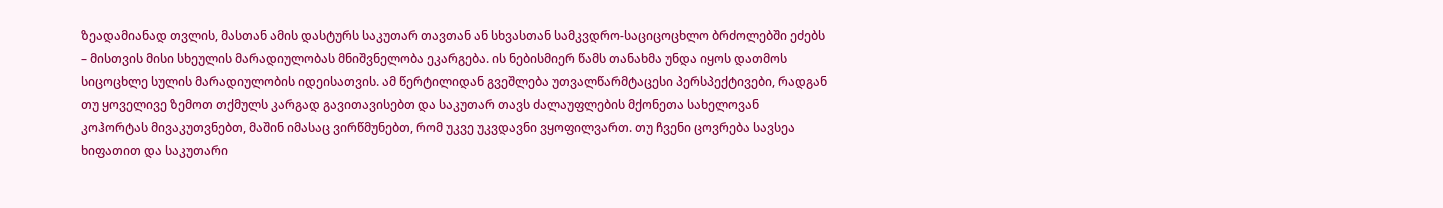ზეადამიანად თვლის, მასთან ამის დასტურს საკუთარ თავთან ან სხვასთან სამკვდრო-საციცოცხლო ბრძოლებში ეძებს – მისთვის მისი სხეულის მარადიულობას მნიშვნელობა ეკარგება. ის ნებისმიერ წამს თანახმა უნდა იყოს დათმოს სიცოცხლე სულის მარადიულობის იდეისათვის. ამ წერტილიდან გვეშლება უთვალწარმტაცესი პერსპექტივები, რადგან თუ ყოველივე ზემოთ თქმულს კარგად გავითავისებთ და საკუთარ თავს ძალაუფლების მქონეთა სახელოვან კოჰორტას მივაკუთვნებთ, მაშინ იმასაც ვირწმუნებთ, რომ უკვე უკვდავნი ვყოფილვართ. თუ ჩვენი ცოვრება სავსეა ხიფათით და საკუთარი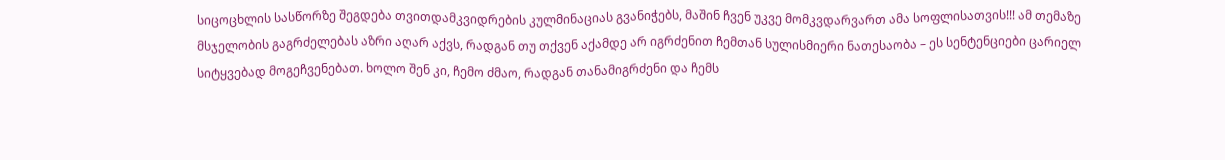სიცოცხლის სასწორზე შეგდება თვითდამკვიდრების კულმინაციას გვანიჭებს, მაშინ ჩვენ უკვე მომკვდარვართ ამა სოფლისათვის!!! ამ თემაზე მსჯელობის გაგრძელებას აზრი აღარ აქვს, რადგან თუ თქვენ აქამდე არ იგრძენით ჩემთან სულისმიერი ნათესაობა – ეს სენტენციები ცარიელ სიტყვებად მოგეჩვენებათ. ხოლო შენ კი, ჩემო ძმაო, რადგან თანამიგრძენი და ჩემს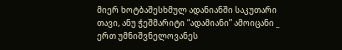მიერ ხოტბაშესხმულ ადანიანში საკუთარი თავი, ანუ ჭეშმარიტი “ადამიანი” ამოიცანი _ ერთ უმნიშვნელოვანეს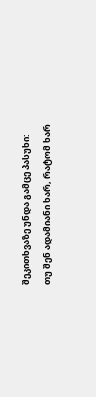შეკითხვაზე უნდა გამცე პასუხი:
თუ შენ ადამიანი ხარ, რატომ ხარ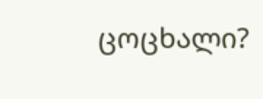ცოცხალი?